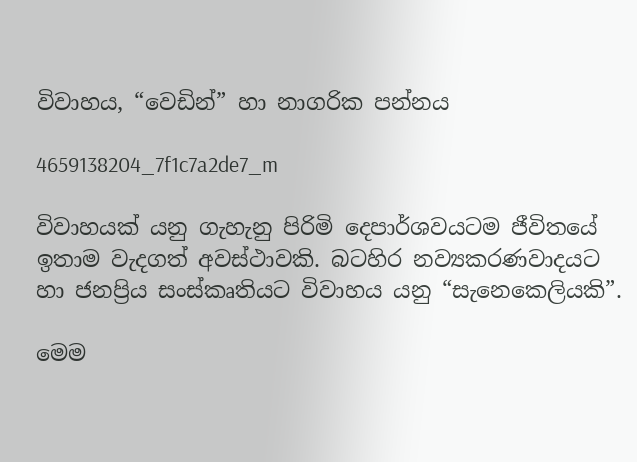විවාහය, “වෙඩින්” හා නාගරික පන්නය

4659138204_7f1c7a2de7_m

විවාහයක් යනු ගැහැනු පිරිමි දෙපාර්ශවයටම ජීවිතයේ ඉතාම වැදගත් අවස්ථාවකි. බටහිර නව්‍යකරණවාදයට හා ජනප්‍රිය සංස්කෘතියට විවාහය යනු “සැනෙකෙලියකි”.

මෙම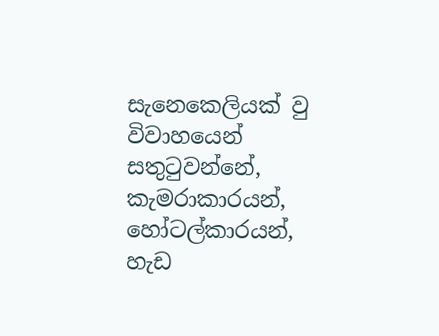සැනෙකෙලියක් වු විවාහයෙන් සතුටුවන්නේ, කැමරාකාරයන්, හෝටල්කාරයන්, හැඩ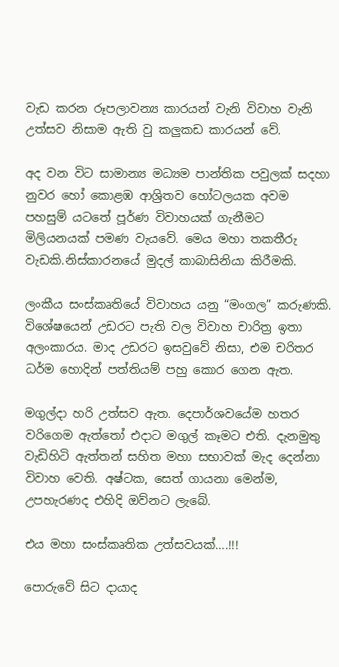වැඩ කරන රූපලාවන්‍ය කාරයන් වැනි විවාහ වැනි උත්සව නිසාම ඇති වු කලුකඩ කාරයන් වේ.

අද වන විට සාමාන්‍ය මධ්‍යම පාන්තික පවුලක් සදහා නුවර හෝ කොළඹ ආශ්‍රිතව හෝටලයක අවම පහසුම් යටතේ පූර්ණ විවාහයක් ගැනීමට මිලියනයක් පමණ වැයවේ. මෙය මහා තකතීරු වැඩකි.නිස්කාරනයේ මුදල් කාබාසිනියා කිරීමකි.

ලංකීය සංස්කෘතියේ විවාහය යනු “මංගල” කරුණකි. විශේෂයෙන් උඩරට පැති වල විවාහ චාරිත්‍ර ඉතා අලංකාරය. මාද උඩරට ඉසවුවේ නිසා, එම චරිතර ධර්ම හොදින් පත්තියම් පහු කොර ගෙන ඇත.

මගුල්දා හරි උත්සව ඇත. දෙපාර්ශවයේම හතර වරිගෙම ඇත්තෝ එදාට මගුල් කෑමට එති. දැනමුතු වැඩිහිටි ඇත්තන් සහිත මහා සභාවක් මැද දෙන්නා විවාහ වෙති. අෂ්ටක, සෙත් ගායනා මෙන්ම, උපහැරණද එහිදි ඔව්නට ලැබේ.

එය මහා සංස්කෘතික උත්සවයක්….!!!

පොරුවේ සිට දායාද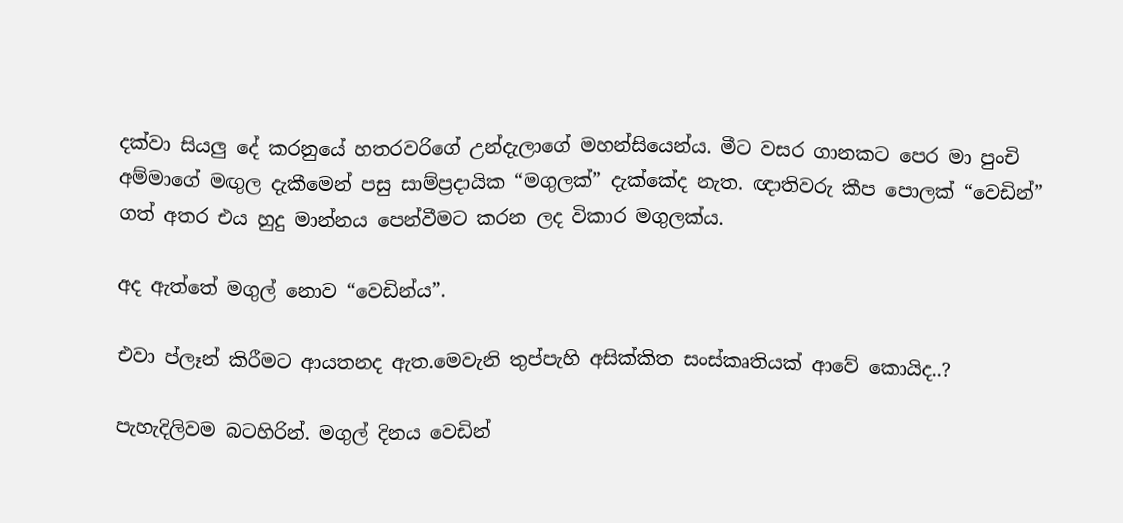දක්වා සියලු දේ කරනුයේ හතරවරිගේ උන්දැලාගේ මහන්සියෙන්ය. මීට වසර ගානකට පෙර මා පුංචි අම්මාගේ මඟුල දැකීමෙන් පසු සාම්ප්‍රදායික “මගුලක්” දැක්කේද නැත. ඥාතිවරු කීප පොලක් “වෙඩින්” ගත් අතර එය හුදු මාන්නය පෙන්වීමට කරන ලද විකාර මගුලක්ය.

අද ඇත්තේ මගුල් නොව “වෙඩින්ය”.

එවා ප්ලෑන් කිරීමට ආයතනද ඇත.මෙවැනි තුප්පැහි අසික්කිත සංස්කෘතියක් ආවේ කොයිද..?

පැහැදිලිවම බටහිරින්. මගුල් දිනය වෙඩින්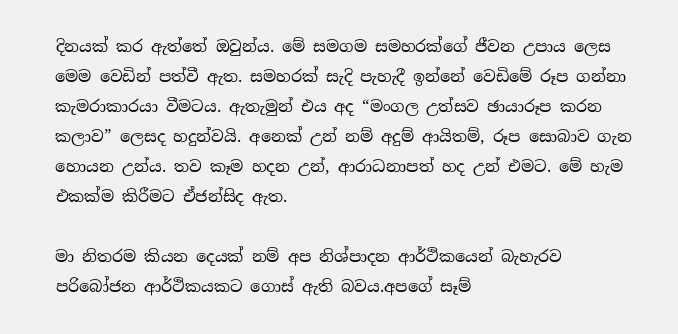දිනයක් කර ඇත්තේ ඔවුන්ය. මේ සමගම සමහරක්ගේ ජීවන උපාය ලෙස මෙම වෙඩින් පත්වී ඇත. සමහරක් සැදි පැහැදී ඉන්නේ වෙඩිමේ රූප ගන්නා කැමරාකාරයා වීමටය. ඇතැමුන් එය අද “මංගල උත්සව ඡායාරූප කරන කලාව” ලෙසද හදුන්වයි. අනෙක් උන් නම් අදුම් ආයිතම්, රූප සොබාව ගැන හොයන උන්ය. තව කෑම හදන උන්, ආරාධනාපත් හද උන් එමට. මේ හැම එකක්ම කිරීමට ඒජන්සිද ඇත.

මා නිතරම කියන දෙයක් නම් අප නිශ්පාදන ආර්ථිකයෙන් බැහැරව පරිබෝජන ආර්ථිකයකට ගොස් ඇති බවය.අපගේ සෑම්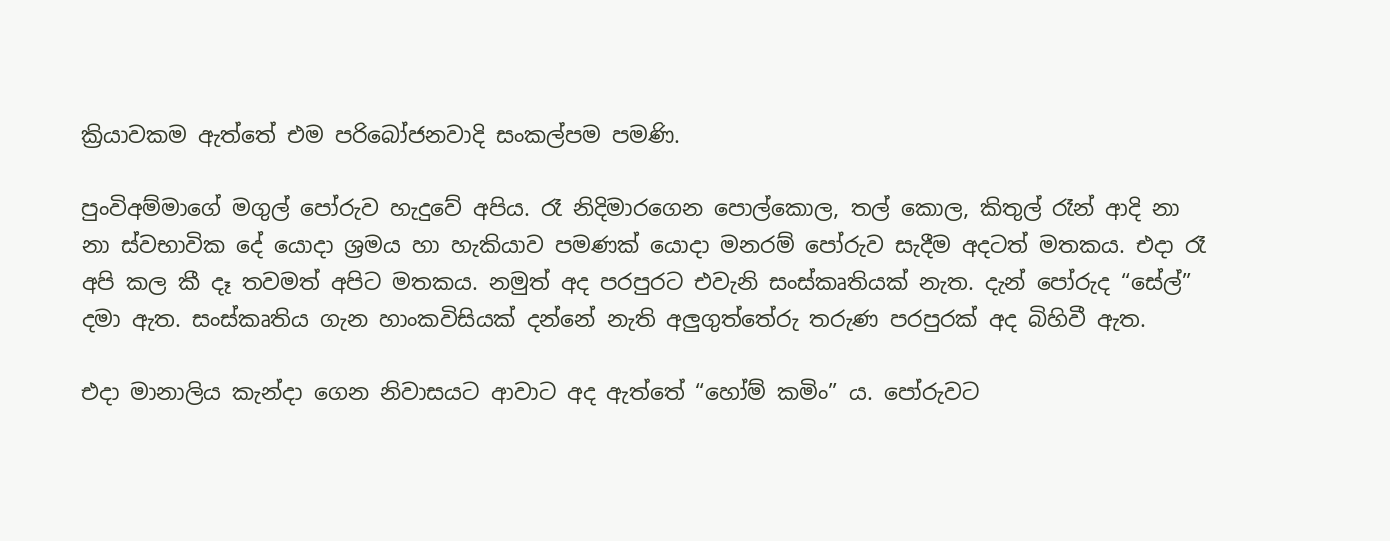ක්‍රියාවකම ඇත්තේ එම පරිබෝජනවාදි සංකල්පම පමණි.

පුංවිඅම්මාගේ මගුල් පෝරුව හැදුවේ අපිය. රෑ නිදිමාරගෙන පොල්කොල, තල් කොල, කිතුල් රෑන් ආදි නා නා ස්වභාවික දේ යොදා ශ්‍රමය හා හැකියාව පමණක් යොදා මනරම් පෝරුව සැදීම අදටත් මතකය. එදා රෑ අපි කල කී දෑ තවමත් අපිට මතකය. නමුත් අද පරපුරට එවැනි සංස්කෘතියක් නැත. දැන් පෝරුද “සේල්” දමා ඇත. සංස්කෘතිය ගැන හාංකවිසියක් දන්නේ නැති අලුගුත්තේරු තරුණ පරපුරක් අද බිහිවී ඇත.

එදා මානාලිය කැන්දා ගෙන නිවාසයට ආවාට අද ඇත්තේ “හෝම් කමිං” ය. පෝරුවට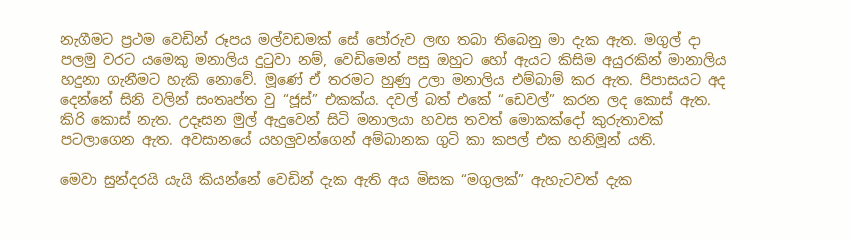නැගීමට ප්‍රථම වෙඩින් රූපය මල්වඩමක් සේ පෝරුව ලඟ තබා තිබෙනු මා දැක ඇත. මගුල් දා පලමු වරට යමෙකු මනාලිය දුටුවා නම්, වෙඩිමෙන් පසු ඔහුට හෝ ඇයට කිසිම අයුරකින් මානාලිය හදුනා ගැනීමට හැකි නොවේ. මූණේ ඒ තරමට හුණු උලා මනාලිය එම්බාම් කර ඇත. පිපාසයට අද දෙන්නේ සිනි වලින් සංතෘප්ත වු “ජූස්” එකක්ය. දවල් බත් එකේ “ඩෙවල්” කරන ලද කොස් ඇත. කිරි කොස් නැත. උදෑසන මුල් ඇදුවෙන් සිටි මනාලයා හවස තවත් මොකක්දෝ කුරුතාවක් පටලාගෙන ඇත. අවසානයේ යහලුවන්ගෙන් අම්බානක ගුටි කා කපල් එක හනිමූන් යති.

මෙවා සුන්දරයි යැයි කියන්නේ වෙඩින් දැක ඇති අය මිසක “මගුලක්” ඇහැටවත් දැක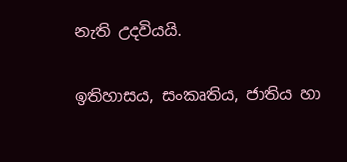නැති උදවියයි.

ඉතිහාසය, සංකෘතිය, ජාතිය හා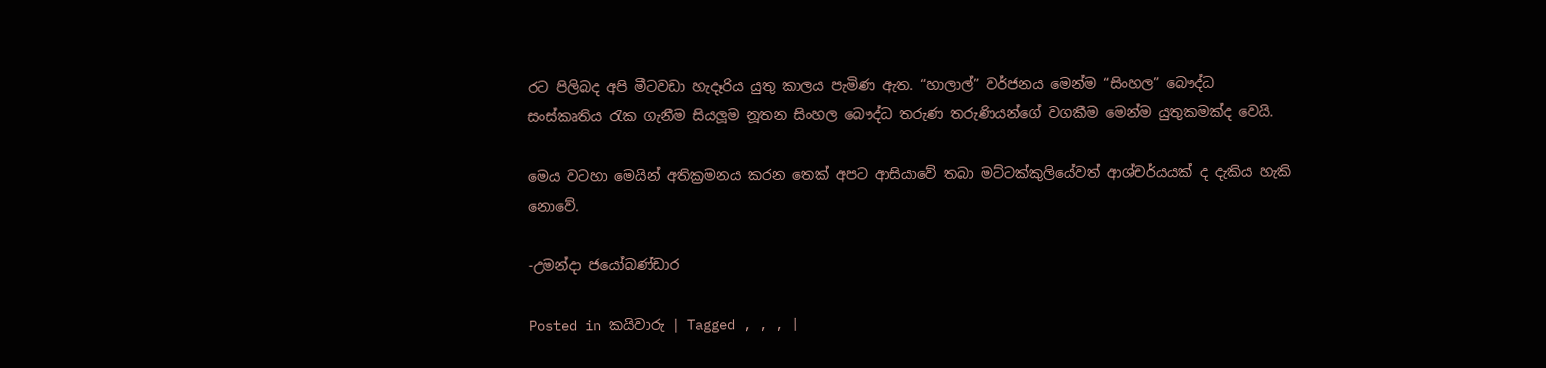රට පිලිබද අපි මීටවඩා හැදෑරිය යුතු කාලය පැමිණ ඇත. “හාලාල්” වර්ජනය මෙන්ම “සිංහල” බෞද්ධ සංස්කෘතිය රැක ගැනීම සියලූම නූතන සිංහල බෞද්ධ තරුණ තරුණියන්ගේ වගකීම මෙන්ම යුතුකමක්ද වෙයි.

මෙය වටහා මෙයින් අතික්‍රමනය කරන තෙක් අපට ආසියාවේ තබා මට්ටක්කුලියේවත් ආශ්චර්යයක් ද දැකිය හැකි නොවේ.

-උමන්දා ජයෝබණ්ඩාර

Posted in කයිවාරු | Tagged , , , |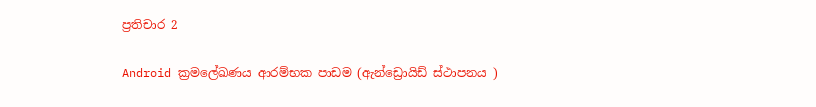ප්‍රතිචාර 2

Android ක්‍රමලේඛණය ආරම්භක පාඩම (ඇන්ඩ්‍රොයිඩ් ස්ථාපනය )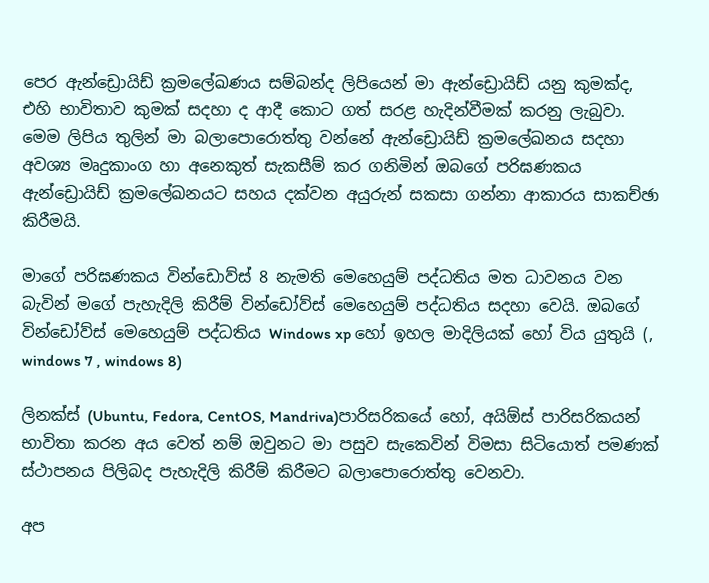පෙර ඇන්ඩ්‍රොයිඩ් ක්‍රමලේඛණය සම්බන්ද ලිපියෙන් මා ඇන්ඩ්‍රොයිඩ් යනු කුමක්ද, එහි භාවිතාව කුමක් සදහා ද ආදී කොට ගත් සරළ හැදින්වීමක් කරනු ලැබුවා. මෙම ලිපිය තුලින් මා බලාපොරොත්තු වන්නේ ඇන්ඩ්‍රොයිඩ් ක්‍රමලේඛනය සදහා අවශ්‍ය මෘදුකාංග හා අනෙකුත් සැකසීම් කර ගනිමින් ඔබගේ පරිඝණකය ඇන්ඩ්‍රොයිඩ් ක්‍රමලේඛනයට සහය දක්වන අයුරුන් සකසා ගන්නා ආකාරය සාකච්ඡා කිරීමයි.

මාගේ පරිඝණකය වින්ඩොව්ස් 8 නැමති මෙහෙයුම් පද්ධතිය මත ධාවනය වන බැවින් මගේ පැහැදිලි කිරීම් වින්ඩෝව්ස් මෙහෙයුම් පද්ධතිය සදහා වෙයි. ඔබගේ වින්ඩෝව්ස් මෙහෙයුම් පද්ධතිය Windows xp හෝ ඉහල මාදිලියක් හෝ විය යුතුයි (, windows 7 , windows 8)

ලිනක්ස් (Ubuntu, Fedora, CentOS, Mandriva)පාරිසරිකයේ හෝ, අයිඕස් පාරිසරිකයන් භාවිතා කරන අය වෙත් නම් ඔවුනට මා පසුව සැකෙවින් විමසා සිටියොත් පමණක් ස්ථාපනය පිලිබද පැහැදිලි කිරීම් කිරීමට බලාපොරොත්තු වෙනවා.

අප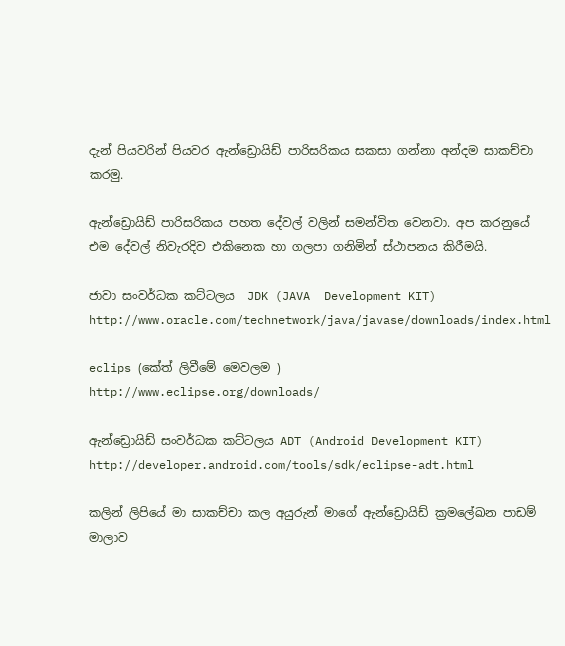දැන් පියවරින් පියවර ඇන්ඩ්‍රොයිඩ් පාරිසරිකය සකසා ගන්නා අන්දම සාකච්චා කරමු.

ඇන්ඩ්‍රොයිඩ් පාරිසරිකය පහත දේවල් වලින් සමන්විත වෙනවා. අප කරනුයේ එම දේවල් නිවැරදිව එකිනෙක හා ගලපා ගනිමින් ස්ථාපනය කිරීමයි.

ජාවා සංවර්ධක කට්ටලය  JDK (JAVA  Development KIT)
http://www.oracle.com/technetwork/java/javase/downloads/index.html

eclips (කේත් ලිවීමේ මෙවලම )
http://www.eclipse.org/downloads/

ඇන්ඩ්‍රොයිඩ් සංවර්ධක කට්ටලය ADT (Android Development KIT)
http://developer.android.com/tools/sdk/eclipse-adt.html

කලින් ලිපියේ මා සාකච්චා කල අයුරුන් මාගේ ඇන්ඩ්‍රොයිඩ් ක්‍රමලේඛන පාඩම් මාලාව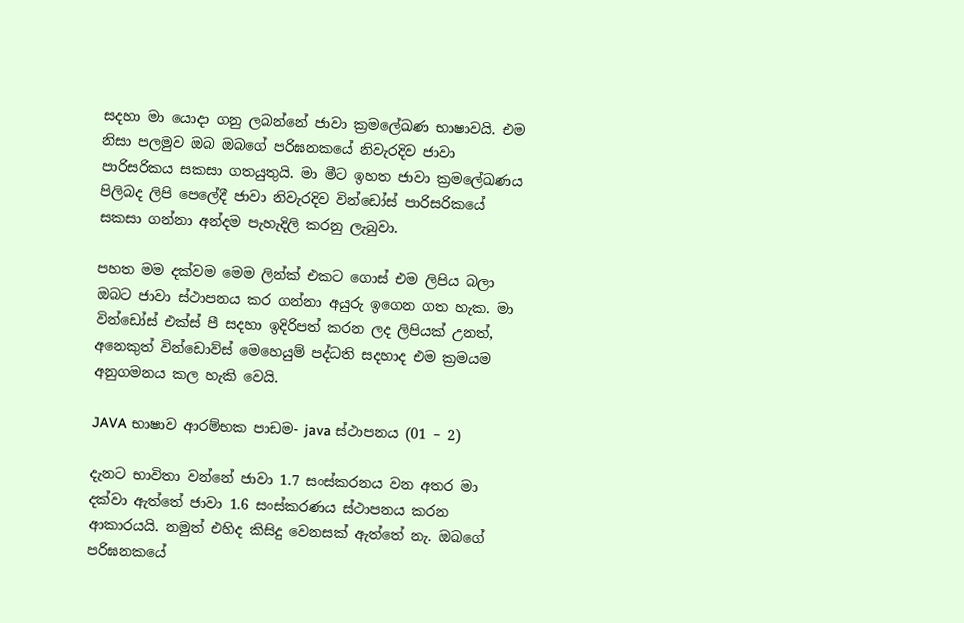සදහා මා යොදා ගනු ලබන්නේ ජාවා ක්‍රමලේඛණ භාෂාවයි. එම නිසා පලමුව ඔබ ඔබගේ පරිඝනකයේ නිවැරදිව ජාවා පාරිසරිකය සකසා ගතයුතුයි. මා මීට ඉහත ජාවා ක්‍රමලේඛණය පිලිබද ලිපි පෙලේදී ජාවා නිවැරදිව වින්ඩෝස් පාරිසරිකයේ සකසා ගන්නා අන්දම පැහැදිලි කරනු ලැබුවා.

පහත මම දක්වම මෙම ලින්ක් එකට ගොස් එම ලිපිය බලා ඔබට ජාවා ස්ථාපනය කර ගන්නා අයුරු ඉගෙන ගත හැක. මා වින්ඩෝස් එක්ස් පී සදහා ඉදිරිපත් කරන ලද ලිපියක් උනත්, අනෙකුත් වින්ඩොව්ස් මෙහෙයුම් පද්ධති සදහාද එම ක්‍රමයම අනුගමනය කල හැකි වෙයි.

JAVA භාෂාව ආරම්භක පාඩම- java ස්ථාපනය (01 – 2)

දැනට භාවිතා වන්නේ ජාවා 1.7 සංස්කරනය වන අතර මා දක්වා ඇත්තේ ජාවා 1.6 සංස්කරණය ස්ථාපනය කරන ආකාරයයි. නමුත් එහිද කිසිදු වෙනසක් ඇත්තේ නැ. ඔබගේ පරිඝනකයේ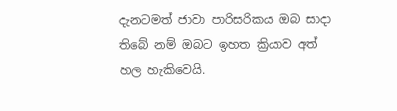දැනටමත් ජාවා පාරිසරිකය ඔබ සාදා තිබේ නම් ඔබට ඉහත ක්‍රියාව අත් හල හැකිවෙයි.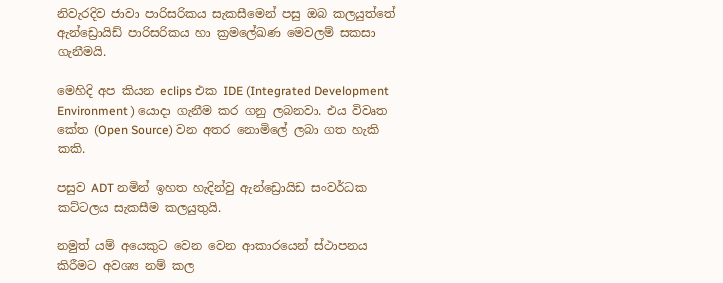නිවැරදිව ජාවා පාරිසරිකය සැකසීමෙන් පසු ඔබ කලයුත්තේ ඇන්ඩ්‍රොයිඩ් පාරිසරිකය හා ක්‍රමලේඛණ මෙවලම් සකසා ගැනීමයි.

මෙහිදි අප කියන eclips එක IDE (Integrated Development Environment ) යොදා ගැනීම කර ගනු ලබනවා. එය විවෘත කේත (Open Source) වන අතර නොමිලේ ලබා ගත හැකි කකි.

පසුව ADT නමින් ඉහත හැදින්වු ඇන්ඩ්‍රොයිඩ සංවර්ධක කට්ටලය සැකසීම කලයුතුයි.

නමුත් යම් අයෙකුට වෙන වෙන ආකාරයෙන් ස්ථාපනය කිරීමට අවශ්‍ය නම් කල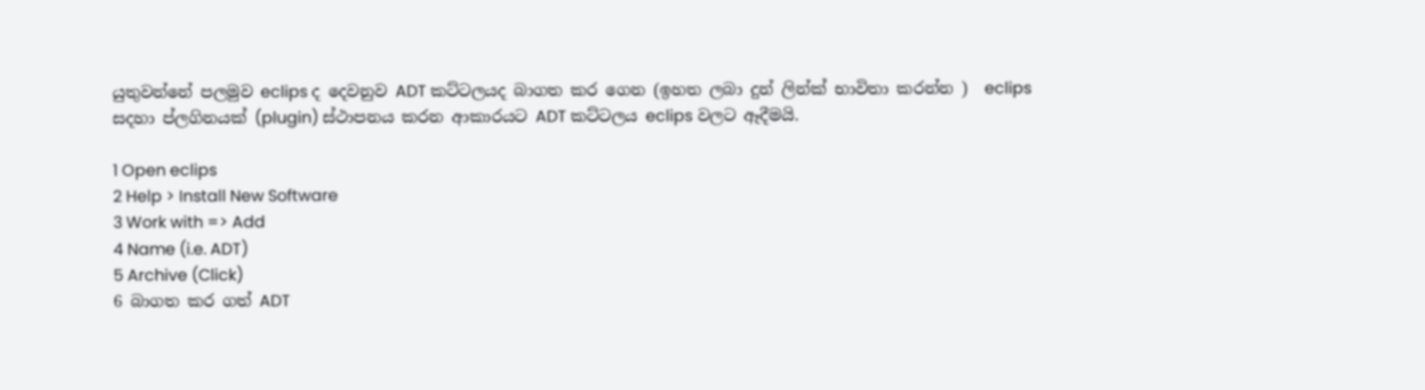යුතුවන්නේ පලමුව eclips ද දෙවනුව ADT කට්ටලයද බාගත කර ගෙන (ඉහත ලබා දුන් ලින්ක් භාවිතා කරන්න )  eclips සදහා ප්ලගිනයක් (plugin) ස්ථාපනය කරන ආකාරයට ADT කට්ටලය eclips වලට ඈදීමයි.

1 Open eclips
2 Help > Install New Software
3 Work with => Add
4 Name (i.e. ADT)
5 Archive (Click)
6 බාගත කර ගත් ADT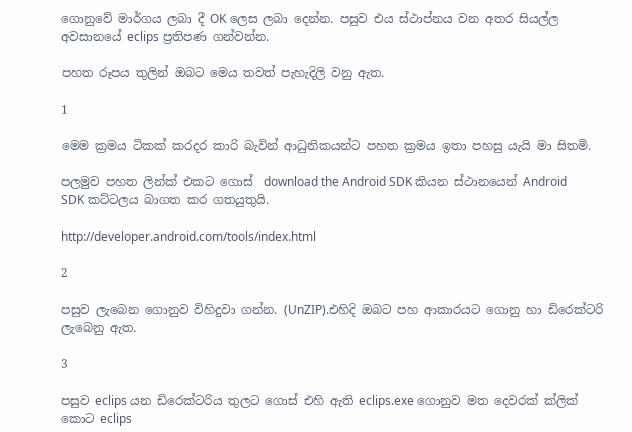ගොනුවේ මාර්ගය ලබා දී OK ලෙස ලබා දෙන්න. පසුව එය ස්ථාප්නය වන අතර සියල්ල අවසානයේ eclips ප්‍රතිපණ ගන්වන්න.

පහත රූපය තුලින් ඔබට මෙය තවත් පැහැදිලි වනු ඇත.

1

මෙම ක්‍රමය ටිකක් කරදර කාරි බැවින් ආධුනිකයන්ට පහත ක්‍රමය ඉතා පහසු යැයි මා සිතමි.

පලමුව පහත ලින්ක් එකට ගොස්  download the Android SDK කියන ස්ථානයෙන් Android SDK කට්ටලය බාගත කර ගතයුතුයි.

http://developer.android.com/tools/index.html

2

පසුව ලැබෙන ගොනුව විහිදුවා ගන්න. (UnZIP).එහිදි ඔබට පහ ආකාරයට ගොනු හා ඩිරෙක්ටරි ලැබෙනු ඇත.

3

පසුව eclips යන ඩිරෙක්ටරිය තුලට ගොස් එහි ඇති eclips.exe ගොනුව මත දෙවරක් ක්ලික් කොට eclips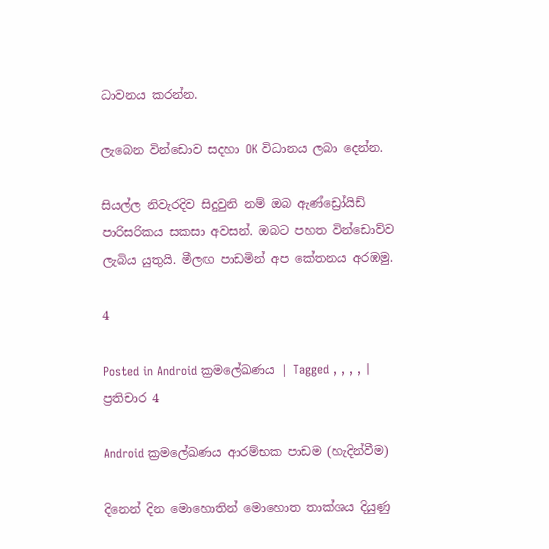ධාවනය කරන්න.

ලැබෙන වින්ඩොව සදහා OK විධානය ලබා දෙන්න.

සියල්ල නිවැරදිව සිදුවුනි නම් ඔබ ඇණ්ඩ්‍රෝයිඩ් පාරිසරිකය සකසා අවසන්. ඔබට පහත වින්ඩොව්ව ලැබිය යුතුයි. මීලඟ පාඩමින් අප කේතනය අරඹමු.

4

Posted in Android ක්‍රමලේඛණය | Tagged , , , , | ප්‍රතිචාර 4

Android ක්‍රමලේඛණය ආරම්භක පාඩම (හැදින්වීම)

දිනෙන් දින මොහොතින් මොහොත තාක්ශය දියුණු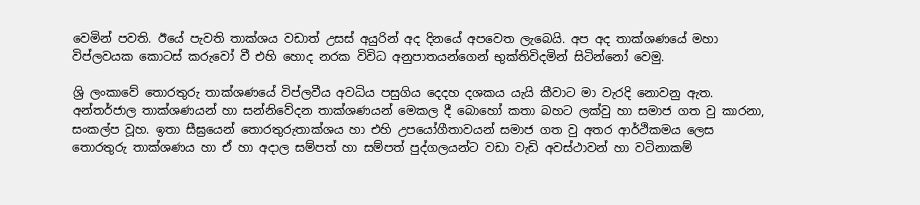වෙමින් පවති. ඊයේ පැවති තාක්ශය වඩාත් උසස් අයුරින් අද දිනයේ අපවෙත ලැබෙයි. අප අද තාක්ශණයේ මහා විප්ලවයක කොටස් කරුවෝ වී එහි හොද නරක විවිධ අනුපාතයන්ගෙන් භුක්තිවිදමින් සිටින්නෝ වෙමු.

ශ්‍රි ලංකාවේ තොරතුරු තාක්ශණයේ විප්ලවීය අවධිය පසුගිය දෙදහ දශකය යැයි කීවාට මා වැරදි නොවනු ඇත. අන්තර්ජාල තාක්ශණයන් හා සන්නිවේදන තාක්ශණයන් මෙකල දී බොහෝ කතා බහට ලක්වු හා සමාජ ගත වු කාරනා, සංකල්ප වූහ. ඉතා සීඝ්‍රයෙන් තොරතුරුතාක්ශය හා එහි උපයෝගීතාවයන් සමාජ ගත වු අතර ආර්ථිකමය ලෙස තොරතුරු තාක්ශණය හා ඒ හා අදාල සම්පත් හා සම්පත් පුද්ගලයන්ට වඩා වැඩි අවස්ථාවන් හා වටිනාකම්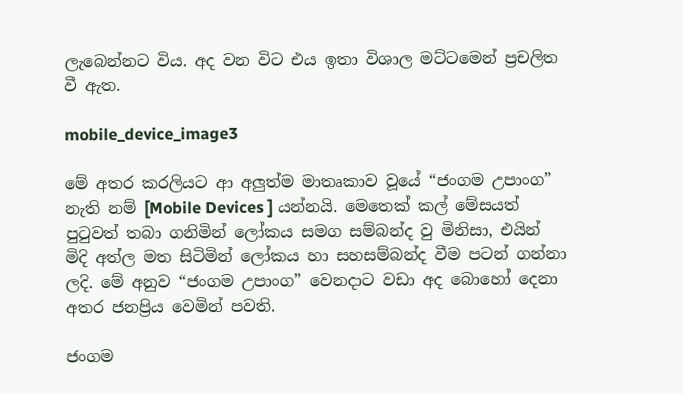ලැබෙන්නට විය. අද වන විට එය ඉතා විශාල මට්ටමෙන් ප්‍රචලිත වී ඇත.

mobile_device_image3

මේ අතර කරලියට ආ අලුත්ම මාතෘකාව වූයේ “ජංගම උපාංග” නැති නම් [Mobile Devices ] යන්නයි. මෙතෙක් කල් මේසයත් පුටුවත් තබා ගනිමින් ලෝකය සමග සම්බන්ද වු මිනිසා, එයින් මිදි අත්ල මත සිටිමින් ලෝකය හා සහසම්බන්ද වීම පටන් ගන්නා ලදි. මේ අනුව “ජංගම උපාංග” වෙනදාට වඩා අද බොහෝ දෙනා අතර ජනප්‍රිය වෙමින් පවති.

ජංගම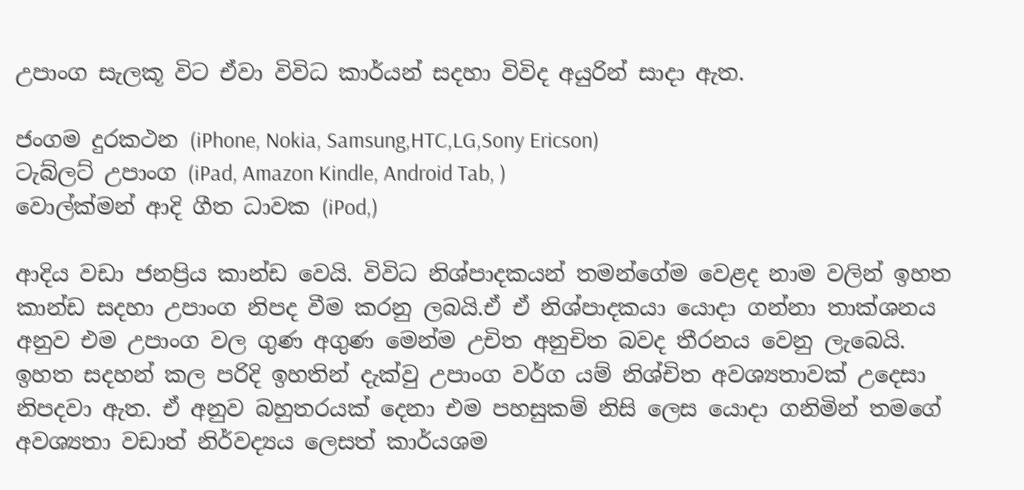උපාංග සැලකූ විට ඒවා විවිධ කාර්යන් සදහා විවිද අයුරින් සාදා ඇත.

ජංගම දුරකථන (iPhone, Nokia, Samsung,HTC,LG,Sony Ericson)
ටැබ්ලට් උපාංග (iPad, Amazon Kindle, Android Tab, )
වොල්ක්මන් ආදි ගීත ධාවක (iPod,)

ආදිය වඩා ජනප්‍රිය කාන්ඩ වෙයි. විවිධ නිශ්පාදකයන් තමන්ගේම වෙළද නාම වලින් ඉහත කාන්ඩ සදහා උපාංග නිපද වීම කරනු ලබයි.ඒ ඒ නිශ්පාදකයා යොදා ගන්නා තාක්ශනය අනුව එම උපාංග වල ගුණ අගුණ මෙන්ම උචිත අනුචිත බවද තීරනය වෙනු ලැබෙයි. ඉහත සදහන් කල පරිදි ඉහතින් දැක්වු උපාංග වර්ග යම් නිශ්චිත අවශ්‍යතාවක් උදෙසා නිපදවා ඇත. ඒ අනුව බහුතරයක් දෙනා එම පහසුකම් නිසි ලෙස යොදා ගනිමින් තමගේ අවශ්‍යතා වඩාත් නිර්වද්‍යය ලෙසත් කාර්යශම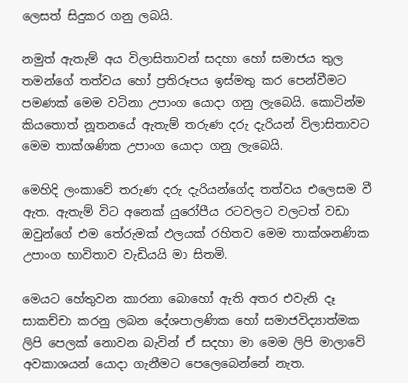ලෙසත් සිදුකර ගනු ලබයි.

නමුත් ඇතැම් අය විලාසිතාවන් සදහා හෝ සමාජය තුල තමන්ගේ තත්වය හෝ ප්‍රතිරූපය ඉස්මතු කර පෙන්වීමට පමණක් මෙම වටිනා උපාංග යොදා ගනු ලැබෙයි. කොටින්ම කියතොත් නූතනයේ ඇතැම් තරුණ දරු දැරියන් විලාසිතාවට මෙම තාක්ශණික උපාංග යොදා ගනු ලැබෙයි.

මෙහිදි ලංකාවේ තරුණ දරු දැරියන්ගේද තත්වය එලෙසම වී ඇත. ඇතැම් විට අනෙක් යුරෝපීය රටවලට වලටත් වඩා ඔවුන්ගේ එම තේරුමක් ඵලයක් රහිතව මෙම තාක්ශනණික උපාංග භාවිතාව වැඩියයි මා සිතමි.

මෙයට හේතුවන කාරනා බොහෝ ඇති අතර එවැනි දෑ සාකච්චා කරනු ලබන දේශපාලණික හෝ සමාජවිද්‍යාත්මක ලිපි පෙලක් නොවන බැවින් ඒ සදහා මා මෙම ලිපි මාලාවේ අවකාශයන් යොදා ගැනීමට පෙලෙබෙන්නේ නැත.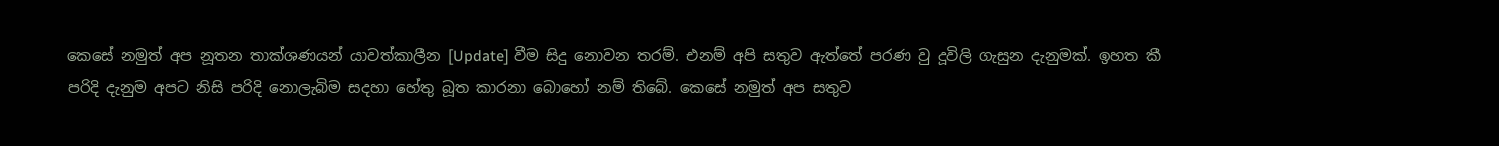කෙසේ නමුත් අප නූතන තාක්ශණයන් යාවත්කාලීන [Update] වීම සිදු නොවන තරම්. එනම් අපි සතුව ඇත්තේ පරණ වු දූවිලි ගැසුන දැනුමක්. ඉහත කී පරිදි දැනුම අපට නිසි පරිදි නොලැබිම සදහා හේතු බූත කාරනා බොහෝ නම් තිබේ. කෙසේ නමුත් අප සතුව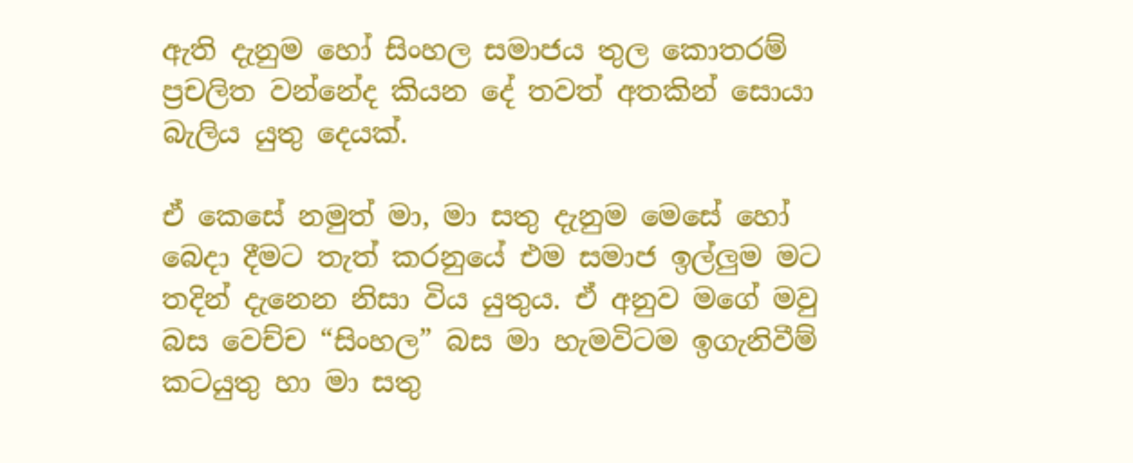ඇති දැනුම හෝ සිංහල සමාජය තුල කොතරම් ප්‍රචලිත වන්නේද කියන දේ තවත් අතකින් සොයා බැලිය යුතු දෙයක්.

ඒ කෙසේ නමුත් මා, මා සතු දැනුම මෙසේ හෝ බෙදා දීමට තැත් කරනුයේ එම සමාජ ඉල්ලුම මට තදින් දැනෙන නිසා විය යුතුය. ඒ අනුව මගේ මවු බස වෙච්ච “සිංහල” බස මා හැමවිටම ඉගැනිවීම් කටයුතු හා මා සතු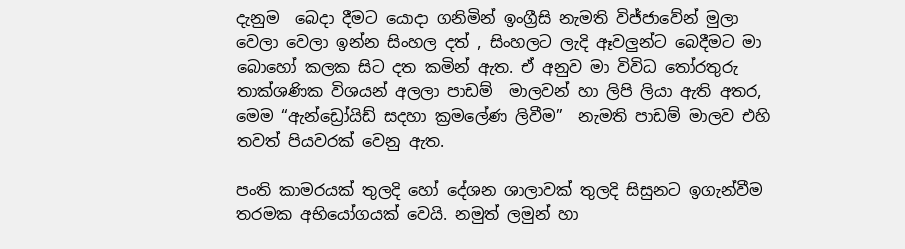දැනුම  බෙදා දීමට යොදා ගනිමින් ඉංග්‍රීසි නැමති විජ්ජාවේන් මුලා වෙලා වෙලා ඉන්න සිංහල දත් , සිංහලට ලැදි ඈවලුන්ට බෙදීමට මා බොහෝ කලක සිට දත කමින් ඇත. ඒ අනුව මා විවිධ තෝරතුරු තාක්ශණික විශයන් අලලා පාඩම්  මාලවන් හා ලිපි ලියා ඇති අතර, මෙම “ඇන්ඩ්‍රෝයිඩ් සදහා ක්‍රමලේණ ලිවීම”  නැමති පාඩම් මාලව එහි තවත් පියවරක් වෙනු ඇත.

පංති කාමරයක් තුලදි හෝ දේශන ශාලාවක් තුලදි සිසුනට ඉගැන්වීම තරමක අභියෝගයක් වෙයි. නමුත් ලමුන් හා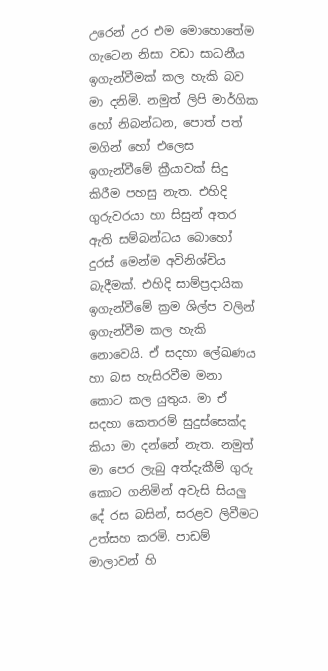උරෙන් උර එම මොහොතේම ගැටෙන නිසා වඩා සාධනීය ඉගැන්වීමක් කල හැකි බව මා දනිමි. නමුත් ලිපි මාර්ගික හෝ නිබන්ධන, පොත් පත් මගින් හෝ එලෙස ඉගැන්වීමේ ක්‍රීයාවක් සිදු කිරීම පහසු නැත. එහිදි ගුරුවරයා හා සිසුන් අතර ඇති සම්බන්ධය බොහෝ දුරස් මෙන්ම අවිනිශ්චිය බැදීමක්. එහිදි සාම්ප්‍රදායික ඉගැන්වීමේ ක්‍රම ශිල්ප වලින් ඉගැන්වීම කල හැකි නොවෙයි. ඒ සදහා ලේඛණය හා බස හැසිරවීම මනා කොට කල යුතුය. මා ඒ සදහා කෙතරම් සුදුස්සෙක්ද කියා මා දන්නේ නැත. නමුත් මා පෙර ලැබු අත්දැකීම් ගුරු කොට ගනිමින් අවැසි සියලු දේ රස බසින්, සරළව ලිවීමට උත්සහ කරමි. පාඩම් මාලාවන් හි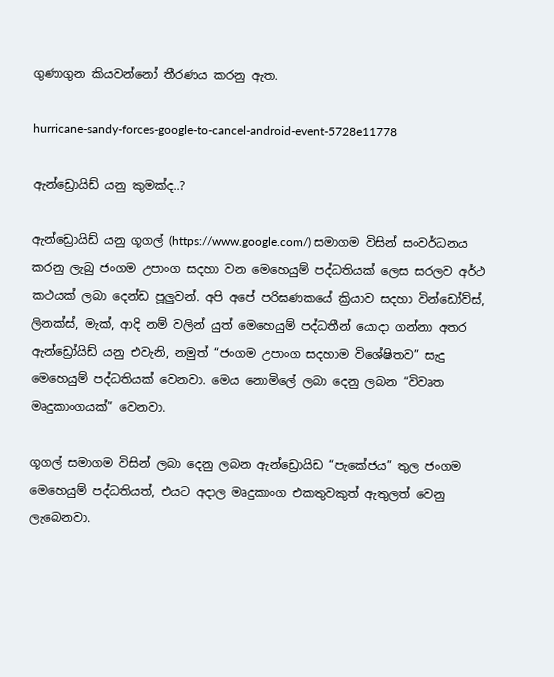ගුණාගුන කියවන්නෝ තීරණය කරනු ඇත.

hurricane-sandy-forces-google-to-cancel-android-event-5728e11778

ඇන්ඩ්‍රොයිඩ් යනු කුමක්ද..?

ඇන්ඩ්‍රොයිඩ් යනු ගූගල් (https://www.google.com/) සමාගම විසින් සංවර්ධනය කරනු ලැබු ජංගම උපාංග සදහා වන මෙහෙයුම් පද්ධතියක් ලෙස සරලව අර්ථ කථයක් ලබා දෙන්ඩ පූලුවන්. අපි අපේ පරිඝණකයේ ක්‍රියාව සදහා වින්ඩෝව්ස්, ලිනක්ස්, මැක්, ආදි නම් වලින් යුත් මෙහෙයුම් පද්ධතීන් යොදා ගන්නා අතර ඇන්ඩ්‍රෝයිඩ් යනු එවැනි, නමුත් “ජංගම උපාංග සදහාම විශේෂිතව” සැදු මෙහෙයුම් පද්ධතියක් වෙනවා. මෙය නොමිලේ ලබා දෙනු ලබන “විවෘත මෘදුකාංගයක්” වෙනවා.

ගූගල් සමාගම විසින් ලබා දෙනු ලබන ඇන්ඩ්‍රොයිඩ “පැකේජය” තුල ජංගම මෙහෙයුම් පද්ධතියත්, එයට අදාල මෘදුකාංග එකතුවකුත් ඇතුලත් වෙනු ලැබෙනවා.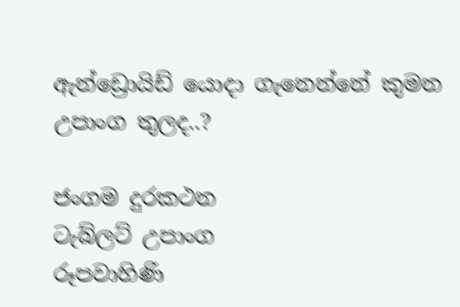ඇන්ඩ්‍රොයිඩ් යොදා ගැනෙන්නේ කුමන උපාංග තුලද..?

ජංගම දුරකථන
ටැබ්ලට් උපාංග
රූපවාහිණි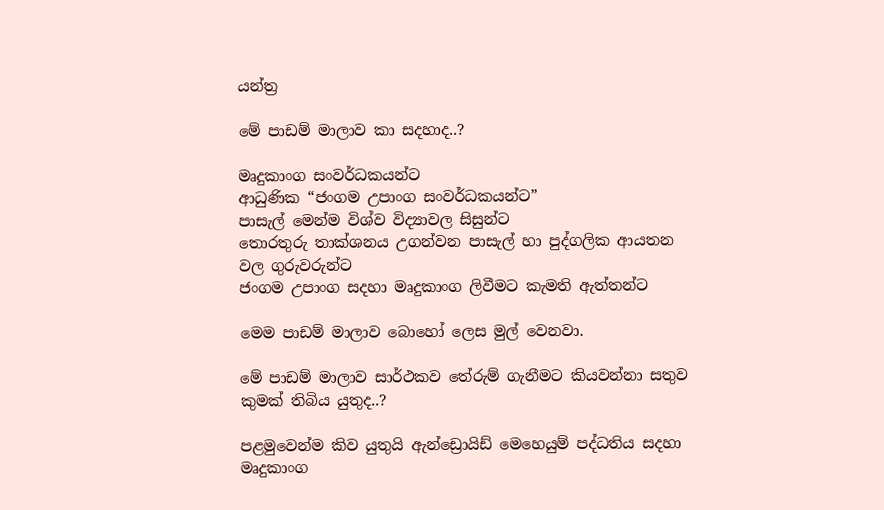යන්ත්‍ර

මේ පාඩම් මාලාව කා සදහාද..?

මෘදුකාංග සංවර්ධකයන්ට
ආධුණික “ජංගම උපාංග සංවර්ධකයන්ට”
පාසැල් මෙන්ම විශ්ව විද්‍යාවල සිසුන්ට
තොරතුරු තාක්ශනය උගන්වන පාසැල් හා පුද්ගලික ආයතන වල ගුරුවරුන්ට
ජංගම උපාංග සදහා මෘදුකාංග ලිවීමට කැමති ඇත්තන්ට

මෙම පාඩම් මාලාව බොහෝ ලෙස මුල් වෙනවා.

මේ පාඩම් මාලාව සාර්ථකව තේරුම් ගැනීමට කියවන්නා සතුව කුමක් තිබිය යුතුද..?

පළමුවෙන්ම කිව යුතුයි ඇන්ඩ්‍රොයිඩ් මෙහෙයුම් පද්ධතිය සදහා මෘදුකාංග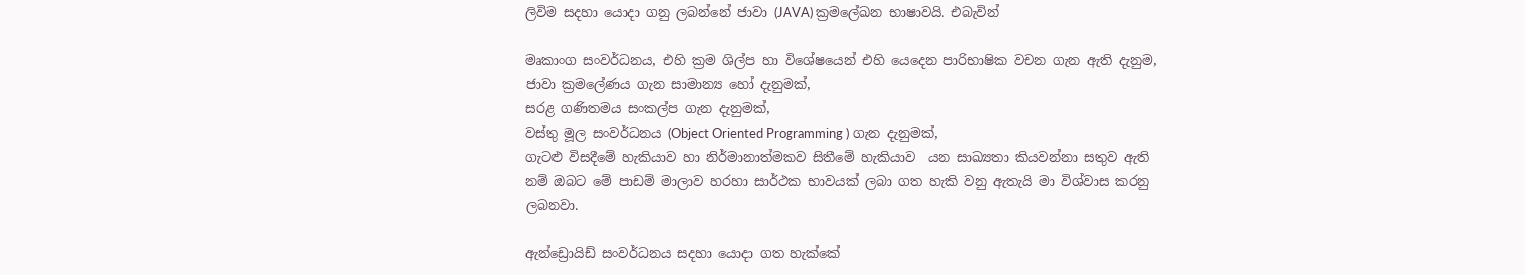ලිවිම සදහා යොදා ගනු ලබන්නේ ජාවා (JAVA) ක්‍රමලේඛන භාෂාවයි. එබැවින්

මෘකාංග සංවර්ධනය, එහි ක්‍රම ශිල්ප හා විශේෂයෙන් එහි යෙදෙන පාරිභාෂික වචන ගැන ඇති දැනුම,
ජාවා ක්‍රමලේණය ගැන සාමාන්‍ය හෝ දැනුමක්,
සරළ ගණිතමය සංකල්ප ගැන දැනුමක්,
වස්තු මූල සංවර්ධනය (Object Oriented Programming ) ගැන දැනුමක්,
ගැටළු විසදීමේ හැකියාව හා නිර්මානාත්මකව සිතීමේ හැකියාව  යන සාඛ්‍යතා කියවන්නා සතුව ඇති නම් ඔබට මේ පාඩම් මාලාව හරහා සාර්ථක භාවයක් ලබා ගත හැකි වනු ඇතැයි මා විශ්වාස කරනු ලබනවා.

ඇන්ඩ්‍රොයිඩ් සංවර්ධනය සදහා යොදා ගත හැක්කේ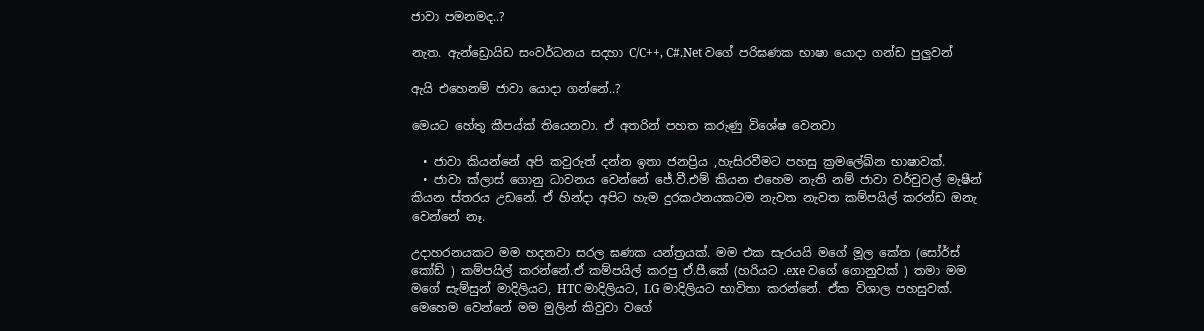ජාවා පමනමද..?

නැත. ඇන්ඩ්‍රොයිඩ සංවර්ධනය සදහා C/C++, C#.Net වගේ පරිඝණක භාෂා යොදා ගන්ඩ පුලුවන්

ඇයි එහෙනම් ජාවා යොදා ගන්නේ..?

මෙයට හේතු කීපය්ක් තියෙනවා. ඒ අතරින් පහත කරුණු විශේෂ වෙනවා

  • ජාවා කියන්නේ අපි කවුරුත් දන්න ඉතා ජනප්‍රිය ,හැසිරවීමට පහසු ක්‍රමලේඛ්න භාෂාවක්.
  • ජාවා ක්ලාස් ගොනු ධාවනය වෙන්නේ ජේ.වී.එම් කියන එහෙම නැති නම් ජාවා වර්චුවල් මැෂීන් කියන ස්තරය උඩනේ. ඒ හින්දා අපිට හැම දුරකථනයකටම නැවත නැවත කම්පයිල් කරන්ඩ ඔනැ වෙන්නේ නෑ.

උදාහරනයකට මම හදනවා සරල ඝණක යන්ත්‍රයක්. මම එක සැරයයි මගේ මූල කේත (සෝර්ස් කෝඩ් ) කම්පයිල් කරන්නේ.ඒ කම්පයිල් කරපු ඒ.පී.කේ (හරියට .exe වගේ ගොනුවක් ) තමා මම මගේ සැම්සුන් මාදිලියට, HTC මාදිලියට, LG මාදිලියට භාවිතා කරන්නේ. ඒක විශාල පහසුවක්. මෙහෙම වෙන්නේ මම මුලින් කිවුවා වගේ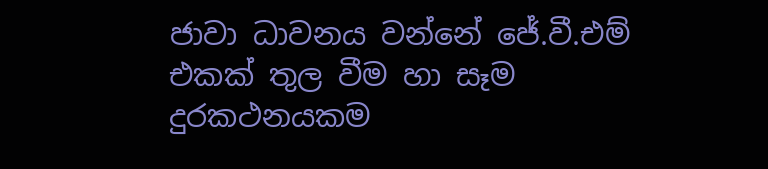ජාවා ධාවනය වන්නේ ජේ.වී.එම් එකක් තුල වීම හා සෑම දුරකථනයකම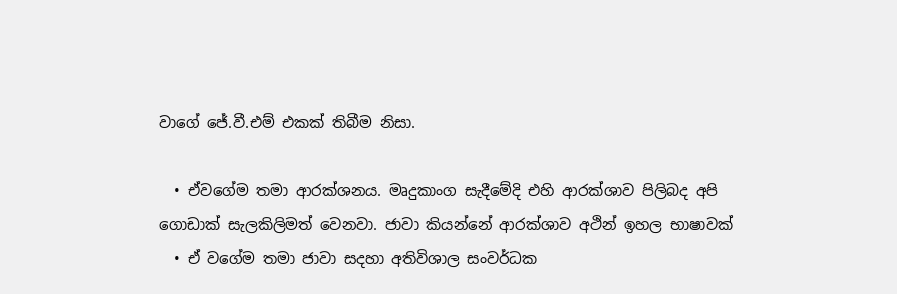වාගේ ජේ.වී.එම් එකක් තිබීම නිසා.

  • ඒවගේම තමා ආරක්ශනය. මෘදුකාංග සැදීමේදි එහි ආරක්ශාව පිලිබද අපි ගොඩාක් සැලකිලිමත් වෙනවා. ජාවා කියන්නේ ආරක්ශාව අථින් ඉහල භාෂාවක්
  • ඒ වගේම තමා ජාවා සදහා අතිවිශාල සංවර්ධක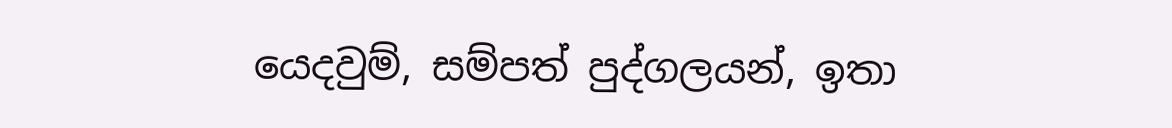යෙදවුම්, සම්පත් පුද්ගලයන්, ඉතා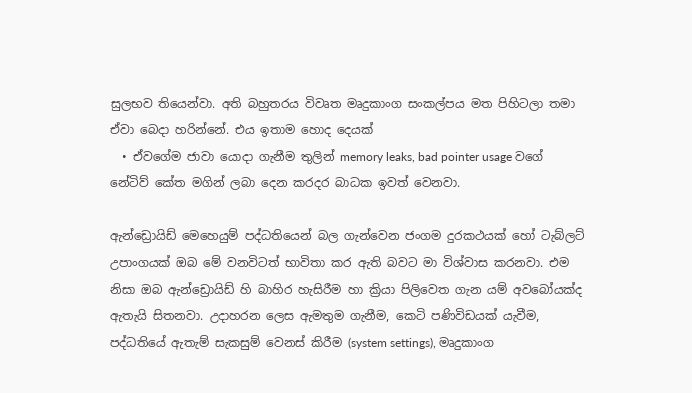සුලභව තියෙන්වා. අති බහුතරය විවෘත මෘදුකාංග සංකල්පය මත පිහිටලා තමා ඒවා බෙදා හරින්නේ. එය ඉතාම හොද දෙයක්
  • ඒවගේම ජාවා යොදා ගැනීම තුලින් memory leaks, bad pointer usage වගේ නේටිව් කේත මගින් ලබා දෙන කරදර බාධක ඉවත් වෙනවා.

ඇන්ඩ්‍රොයිඩ් මෙහෙයුම් පද්ධතියෙන් බල ගැන්වෙන ජංගම දුරකථයක් හෝ ටැබ්ලට් උපාංගයක් ඔබ මේ වනවිටත් භාවිතා කර ඇති බවට මා විශ්වාස කරනවා. එම නිසා ඔබ ඇන්ඩ්‍රොයිඩ් හි බාහිර හැසිරීම හා ක්‍රියා පිලිවෙත ගැන යම් අවබෝයක්ද ඇතැයි සිතනවා. උදාහරන ලෙස ඇමතුම ගැනීම, කෙටි පණිවිඩයක් යැවීම, පද්ධතියේ ඇතැම් සැකසුම් වෙනස් කිරීම (system settings), මෘදුකාංග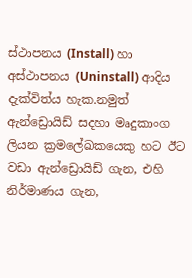ස්ථාපනය (Install) හා අස්ථාපනය (Uninstall) ආදිය දැක්විත්ය හැක.නමුත් ඇන්ඩ්‍රොයිඩ් සදහා මෘදුකාංග ලියන ක්‍රමලේඛකයෙකු හට ඊට වඩා ඇන්ඩ්‍රොයිඩ් ගැන, එහි නිර්මාණය ගැන,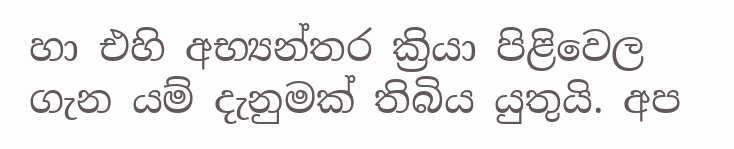හා එහි අභ්‍යන්තර ක්‍රියා පිළිවෙල ගැන යම් දැනුමක් තිබිය යුතුයි. අප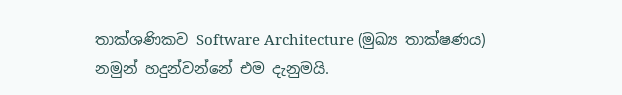තාක්ශණිකව Software Architecture (මුඛ්‍ය තාක්ෂණය) නමුන් හදුන්වන්නේ එම දැනුමයි.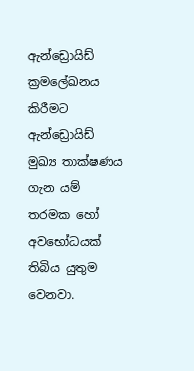ඇන්ඩ්‍රොයිඩ් ක්‍රමලේඛනය කිරීමට ඇන්ඩ්‍රොයිඩ් මුඛ්‍ය තාක්ෂණය ගැන යම් තරමක හෝ අවභෝධයක් තිබිය යුතුම වෙනවා.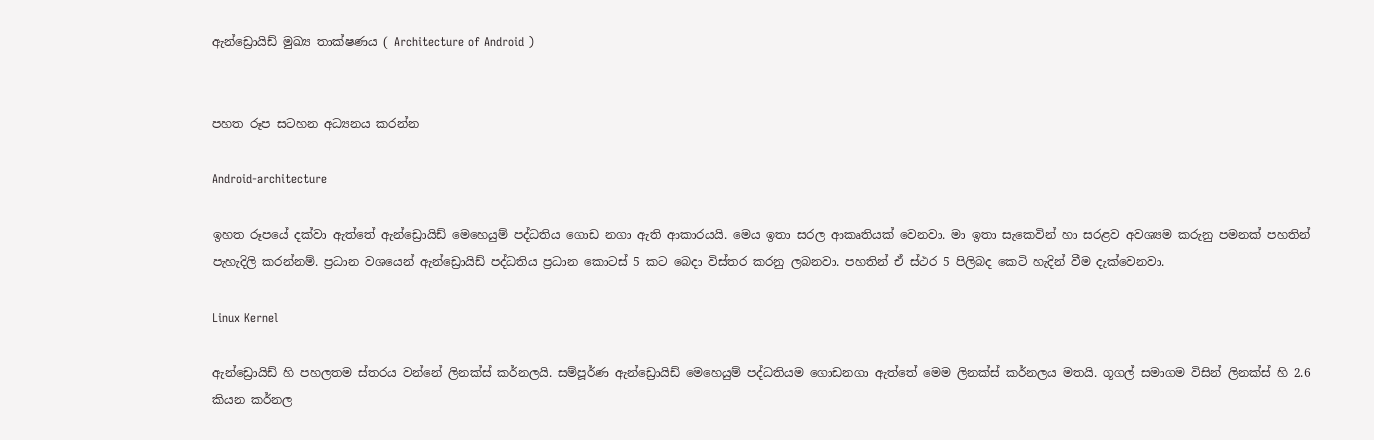ඇන්ඩ්‍රොයිඩ් මුඛ්‍ය තාක්ෂණය ( Architecture of Android )


පහත රූප සටහන අධ්‍යනය කරන්න

Android-architecture

ඉහත රූපයේ දක්වා ඇත්තේ ඇන්ඩ්‍රොයිඩ් මෙහෙයුම් පද්ධතිය ගොඩ නගා ඇති ආකාරයයි. මෙය ඉතා සරල ආකෘතියක් වෙනවා. මා ඉතා සැකෙවින් හා සරළව අවශ්‍යම කරුනු පමනක් පහතින් පැහැදිලි කරන්නම්. ප්‍රධාන වශයෙන් ඇන්ඩ්‍රොයිඩ් පද්ධතිය ප්‍රධාන කොටස් 5 කට බෙදා විස්තර කරනු ලබනවා. පහතින් ඒ ස්ථර 5 පිලිබද කෙටි හැදින් වීම දැක්වෙනවා.

Linux Kernel

ඇන්ඩ්‍රොයිඩ් හි පහලතම ස්තරය වන්නේ ලිනක්ස් කර්නලයි. සම්පූර්ණ ඇන්ඩ්‍රොයිඩ් මෙහෙයුම් පද්ධතියම ගොඩනගා ඇත්තේ මෙම ලිනක්ස් කර්නලය මතයි. ගූගල් සමාගම විසින් ලිනක්ස් හි 2.6 කියන කර්නල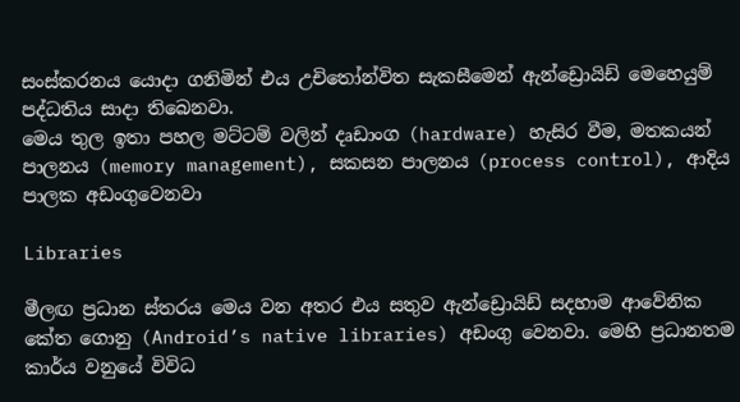සංස්කරනය යොදා ගනිමින් එය උචිතෝන්විත සැකසීමෙන් ඇන්ඩ්‍රොයිඩ් මෙහෙයුම් පද්ධතිය සාදා තිබෙනවා.
මෙය තුල ඉතා පහල මට්ටම් වලින් දෘඩාංග (hardware) හැසිර වීම, මතකයන් පාලනය (memory management), සකසන පාලනය (process control), ආදිය පාලක අඩංගුවෙනවා

Libraries

මීලඟ ප්‍රධාන ස්තරය මෙය වන අතර එය සතුව ඇන්ඩ්‍රොයිඩ් සදහාම ආවේනික කේත ගොනු (Android’s native libraries) අඩංගු වෙනවා. මෙහි ප්‍රධානතම කාර්ය වනුයේ විවිධ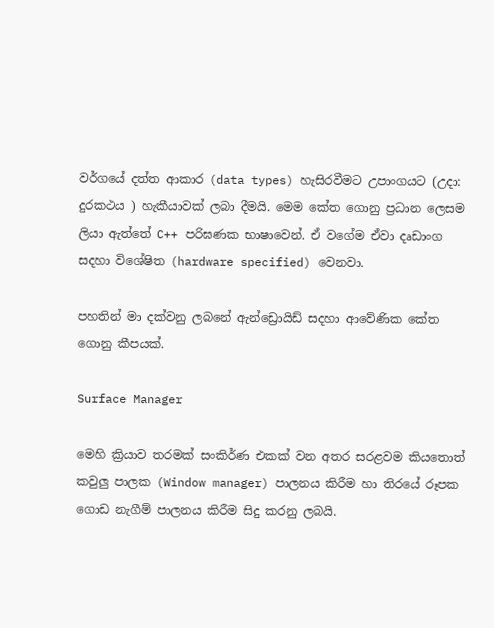වර්ගයේ දත්ත ආකාර (data types) හැසිරවීමට උපාංගයට (උදා: දුරකථය ) හැකීයාවක් ලබා දීමයි. මෙම කේත ගොනු ප්‍රධාන ලෙසම ලියා ඇත්තේ C++ පරිඝණක භාෂාවෙන්. ඒ වගේම ඒවා දෘඩාංග සදහා විශේෂිත (hardware specified) වෙනවා.

පහතින් මා දක්වනු ලබනේ ඇන්ඩ්‍රොයිඩ් සදහා ආවේණික කේත ගොනු කීපයක්.

Surface Manager

මෙහි ක්‍රියාව තරමක් සංකිර්ණ එකක් වන අතර සරළවම කියතොත් කවුලු පාලක (Window manager) පාලනය කිරීම හා තිරයේ රූපක ගොඩ නැගීම් පාලනය කිරීම සිදු කරනු ලබයි.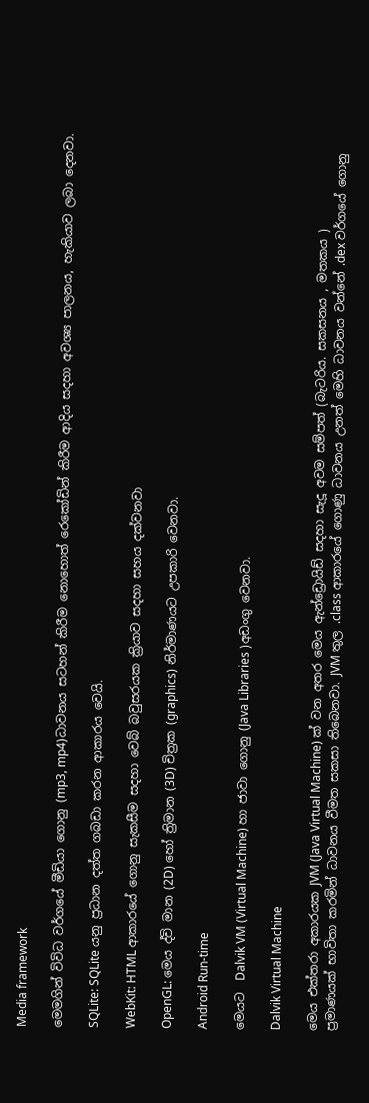Media framework

මෙමගින් විවිධ වර්ගයේ මීඩියා ගොනු (mp3, mp4)ධාවනය සටහන් කිරීම නොහොත් රෙකෝඩින් කිරීම ආදිය සදහා අවශ්‍ය පාලනය, හැකියාව ලබා දෙනවා.

SQLite: SQLite යනු ප්‍රධාන දත්ත ගබඩා කරන ආකාරය වෙයි.

WebKit: HTML ආකාරයේ ගොනු සැකසීම සදහා වෙබ් බවුසරයක ක්‍රියාව සදහා සහය දක්වනවා

OpenGL: මෙය ද්වි මාන (2D) හෝ ත්‍රිමාන (3D) චිත්‍රක (graphics) නිර්මාණයට උපකාරි වෙනවා.

Android Run-time

මෙයට  Dalvik VM (Virtual Machine) හා ජාවා ගොනු (Java Libraries )අඩංගු වෙනවා.

Dalvik Virtual Machine

මෙය එක්තරා අකාරයක JVM (Java Virtual Machine) ක් වන අතර මෙය ඇන්ඩ්‍රොයිඩ් සදහා සැදූ අවම සම්පත් (බැටරිය. සකසනය , මතකය )
ප්‍රමාණයක් භාවිතා කරමින් ධාවනය වීමත සකසා තිබෙනවා. JVM තුල .class ආකාරයේ ගොණු ධාවනය උනත් මෙහි ධාවනය වන්නේ .dex වර්ගයේ ගොනු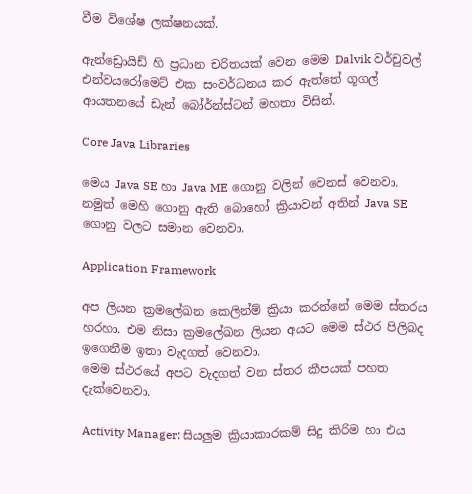වීම විශේෂ ලක්ෂනයක්.

ඇන්ඩ්‍රොයිඩ් හි ප්‍රධාන චරිතයක් වෙන මෙම Dalvik වර්චුවල් එන්වයරෝමෙට් එක සංවර්ධනය කර ඇත්තේ ගූගල් ආයතනයේ ඩැන් බෝර්න්ස්ටන් මහතා විසින්.

Core Java Libraries

මෙය Java SE හා Java ME ගොනු වලින් වෙනස් වෙනවා. නමුත් මෙහි ගොනු ඇති බොහෝ ක්‍රියාවන් අතින් Java SE ගොනු වලට සමාන වෙනවා.

Application Framework

අප ලියන ක්‍රමලේඛන කෙලින්ම් ක්‍රියා කරන්නේ මෙම ස්තරය හරහා. එම නිසා ක්‍රමලේඛන ලියන අයට මෙම ස්ථර පිලිබද ඉගෙනීම ඉතා වැදගත් වෙනවා.
මෙම ස්ථරයේ අපට වැදගත් වන ස්තර කීපයක් පහත දැක්වෙනවා.

Activity Manager: සියලුම ක්‍රියාකාරකම් සිදු කිරිම හා එය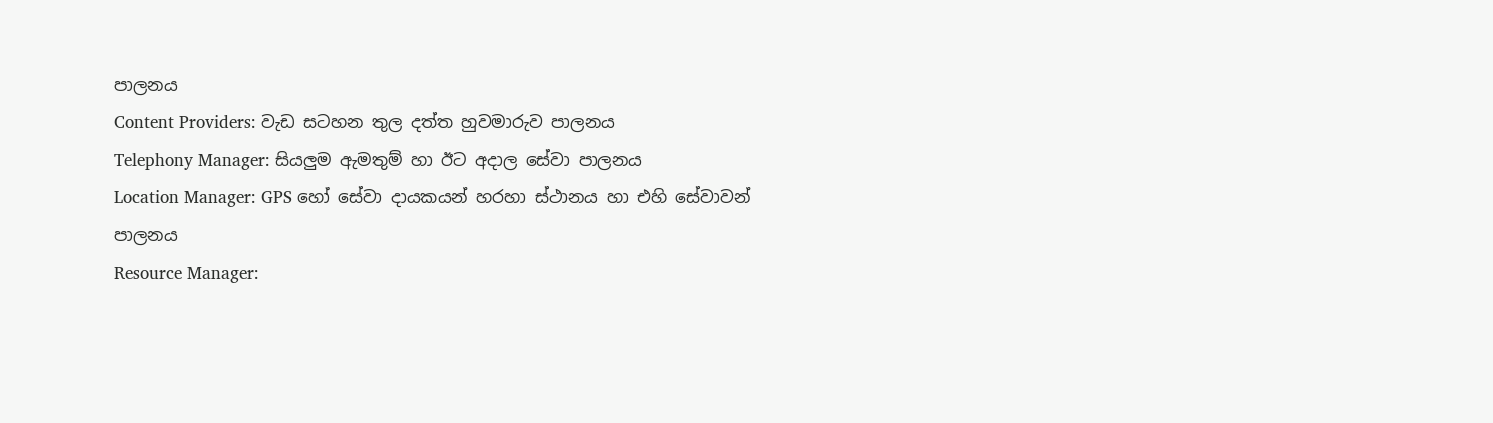පාලනය
Content Providers: වැඩ සටහන තුල දත්ත හුවමාරුව පාලනය
Telephony Manager: සියලුම ඇමතුම් හා ඊට අදාල සේවා පාලනය
Location Manager: GPS හෝ සේවා දායකයන් හරහා ස්ථානය හා එහි සේවාවන් පාලනය
Resource Manager: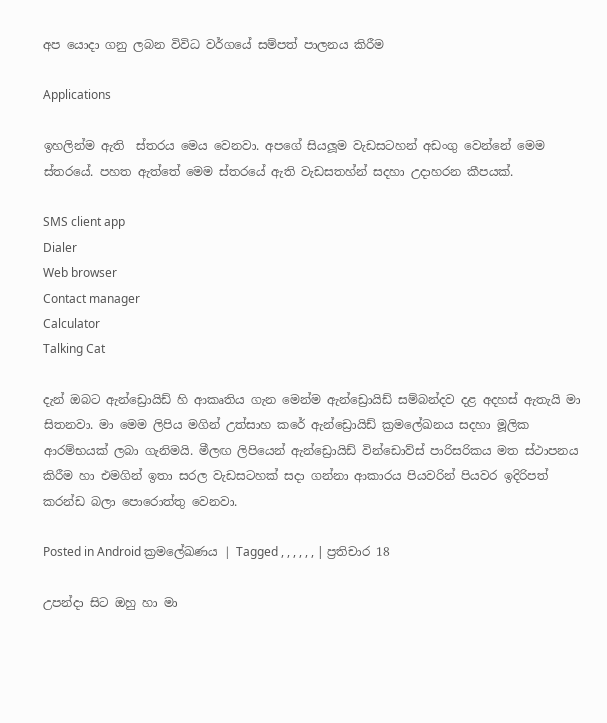අප යොදා ගනු ලබන විවිධ වර්ගයේ සම්පත් පාලනය කිරීම

Applications

ඉහලින්ම ඇති  ස්තරය මෙය වෙනවා. අපගේ සියලූම වැඩසටහන් අඩංගු වෙන්නේ මෙම ස්තරයේ. පහත ඇත්තේ මෙම ස්තරයේ ඇති වැඩසතහ්න් සදහා උදාහරන කීපයක්.

SMS client app
Dialer
Web browser
Contact manager
Calculator
Talking Cat

දැන් ඔබට ඇන්ඩ්‍රොයිඩ් හි ආකෘතිය ගැන මෙන්ම ඇන්ඩ්‍රොයිඩ් සම්බන්දව දළ අදහස් ඇතැයි මා සිතනවා. මා මෙම ලිපිය මගින් උත්සාහ කරේ ඇන්ඩ්‍රොයිඩ් ක්‍රමලේඛනය සදහා මූලික ආරම්භයක් ලබා ගැනිමයි. මීලඟ ලිපියෙන් ඇන්ඩ්‍රොයිඩ් වින්ඩොව්ස් පාරිසරිකය මත ස්ථාපනය කිරීම හා එමගින් ඉතා සරල වැඩසටහක් සදා ගන්නා ආකාරය පියවරින් පියවර ඉදිරිපත් කරන්ඩ බලා පොරොත්තු වෙනවා.

Posted in Android ක්‍රමලේඛණය | Tagged , , , , , , | ප්‍රතිචාර 18

උපන්දා සිට ඔහු හා මා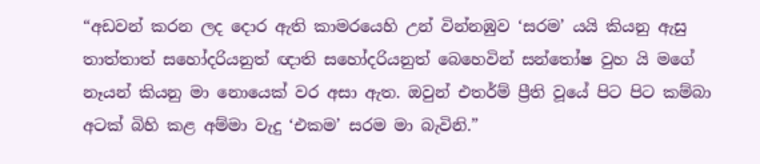“අඩවන් කරන ලද දොර ඇති කාමරයෙහි උන් වින්නඹුව ‘සරම’ යයි කියනු ඇසු තාත්තාත් සහෝදරියනුත් ඥාති සහෝදරියනුත් බෙහෙවින් සන්තෝෂ වුහ යි මගේ නෑයන් කියනු මා නොයෙක් වර අසා ඇත. ඔවුන් එතර්ම් ප්‍රීති වූයේ පිට පිට කම්බා අටක් බිහි කළ අම්මා වැදු ‘එකම’ සරම මා බැවිනි.”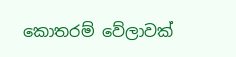කොතරම් වේලාවක්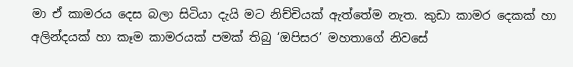මා ඒ කාමරය දෙස බලා සිටියා දැයි මට නිච්චියක් ඇත්තේම නැත. කුඩා කාමර දෙකක් හා අලින්දයක් හා කෑම කාමරයක් පමක් තිබු ‘ඔපිසර’ මහතාගේ නිවසේ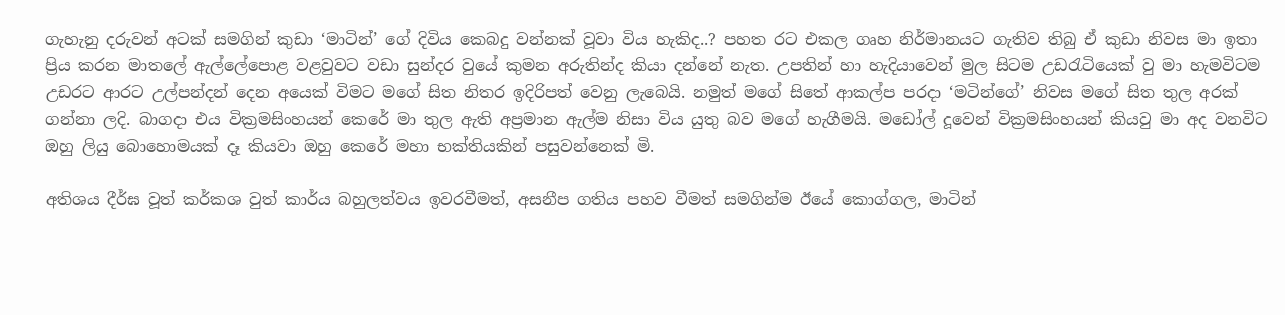ගැහැනු දරුවන් අටක් සමගින් කුඩා ‘මාටින්’ ගේ දිවිය කෙබදු වන්නක් වූවා විය හැකිද..? පහත රට එකල ගෘහ නිර්මානයට ගැතිව තිබු ඒ කුඩා නිවස මා ඉතා ප්‍රිය කරන මාතලේ ඇල්ලේපොළ වළවුවට වඩා සුන්දර වුයේ කුමන අරුතින්ද කියා දන්නේ නැත. උපතින් හා හැදියාවෙන් මුල සිටම උඩරැටියෙක් වු මා හැමවිටම උඩරට ආරට උල්පන්දන් දෙන අයෙක් විමට මගේ සිත නිතර ඉදිරිපත් වෙනු ලැබෙයි. නමුත් මගේ සිතේ ආකල්ප පරදා ‘මටින්ගේ’ නිවස මගේ සිත තුල අරක් ගන්නා ලදි. බාගදා එය වික්‍රමසිංහයන් කෙරේ මා තුල ඇති අප්‍රමාන ඇල්ම නිසා විය යුතු බව මගේ හැගීමයි. මඩෝල් දූවෙන් වික්‍රමසිංහයන් කියවු මා අද වනවිට ඔහු ලියු බොහොමයක් දෑ කියවා ඔහු කෙරේ මහා භක්තියකින් පසුවන්නෙක් මි.

අතිශය දීර්ඝ වූත් කර්කශ වුත් කාර්ය බහුලත්වය ඉවරවීමත්, අසනීප ගතිය පහව වීමත් සමගින්ම ඊයේ කොග්ගල, මාටින්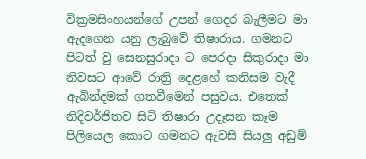වික්‍රමසිංහයන්ගේ උපන් ගෙදර බැලීමට මා ඇදගෙන යනු ලැබුවේ තිෂාරාය. ගමනට පිටත් වු සෙනසුරාදා ට පෙරදා සිකුරාදා මා නිවසට ආවේ රාත්‍රි දෙළහේ කනිසම වැදී ඇබින්දමක් ගතවීමෙන් පසුවය. එතෙක් නිදිවර්ජිතව සිටි තිෂාරා උදෑසන කෑම පිලියෙල කොට ගමනට ඇවසි සියලු අඩුම්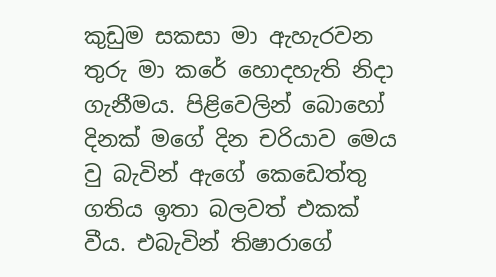කුඩුම සකසා මා ඇහැරවන තුරු මා කරේ හොදහැති නිදා ගැනීමය. පිළිවෙලින් බොහෝ දිනක් මගේ දින චරියාව මෙය වු බැවින් ඇගේ කෙඩෙත්තු ගතිය ඉතා බලවත් එකක් වීය. එබැවින් තිෂාරාගේ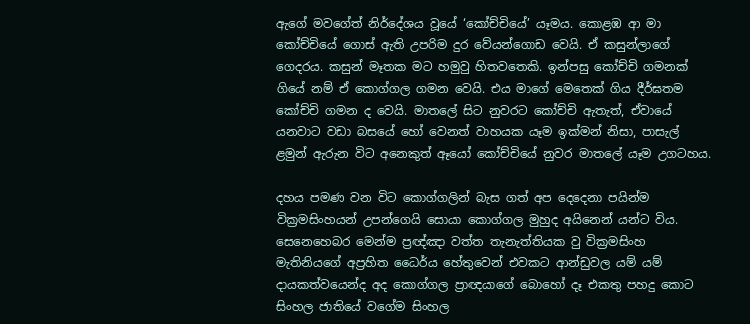ඇගේ මවගේත් නිර්දේශය වූයේ ‘කෝච්චියේ’ යෑමය. කොළඹ ආ මා කෝච්චියේ ගොස් ඇති උපරිම දුර වේයන්ගොඩ වෙයි. ඒ කසුන්ලාගේ ගෙදරය. කසුන් මෑතක මට හමුවු හිතවතෙකි. ඉන්පසු කෝච්චි ගමනක් ගියේ නම් ඒ කොග්ගල ගමන වෙයි. එය මාගේ මෙතෙක් ගිය දීර්ඝතම කෝච්චි ගමන ද වෙයි. මාතලේ සිට නුවරට කෝච්චි ඇතැත්, ඒවායේ යනවාට වඩා බසයේ හෝ වෙනත් වාහයක යෑම ඉක්මන් නිසා, පාසැල් ළමුන් ඇරුන විට අනෙකුත් ඈයෝ කෝච්චියේ නුවර මාතලේ යෑම උගටහය.

දහය පමණ වන විට කොග්ගලින් බැස ගත් අප දෙදෙනා පයින්ම වික්‍රමසිංහයන් උපන්ගෙයි සොයා කොග්ගල මුහුද අයිනෙන් යන්ට විය. සෙනෙහෙබර මෙන්ම ප්‍රඥ්ඤා වත්ත තැනැත්තියක වු වික්‍රමසිංහ මැතිනියගේ අප්‍රහිත ධෛර්ය හේතුවෙන් එවකට ආන්ඩුවල යම් යම් දායකත්වයෙන්ද අද කොග්ගල ප්‍රාඥයාගේ බොහෝ දෑ එකතු පහදු කොට සිංහල ජාතියේ වගේම සිංහල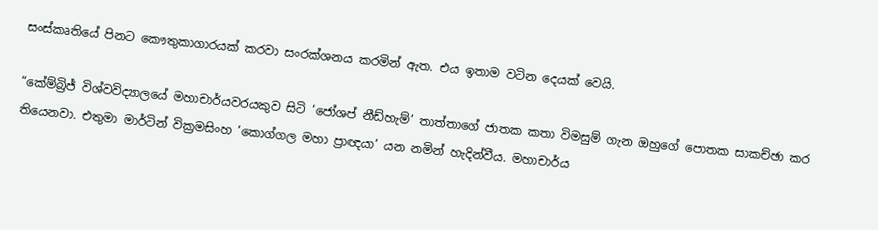සංස්කෘතියේ පිනට කෞතුකාගාරයක් කරවා සංරක්ශනය කරමින් ඇත. එය ඉතාම වටින දෙයක් වෙයි.

“කේම්බ්‍රිජ් විශ්වවිද්‍යාලයේ මහාචාර්යවරයකුව සිටි ‘ජෝශප් නීඩ්හැම්’ තාත්තාගේ ජාතක කතා විමසුම් ගැන ඔහුගේ පොතක සාකච්ඡා කර තියෙනවා. එතුමා මාර්ටින් වික්‍රමසිංහ ‘කොග්ගල මහා ප්‍රාඥයා’ යන නමින් හැදින්වීය. මහාචාර්ය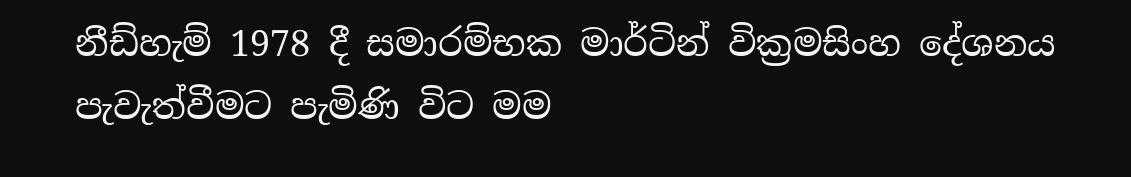නීඩ්හැම් 1978 දී සමාරම්භක මාර්ටින් වික්‍රමසිංහ දේශනය පැවැත්වීමට පැමිණි විට මම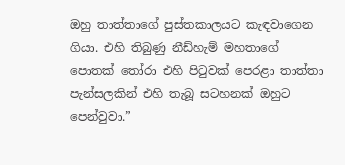ඔහු තාත්තාගේ පුස්‌තකාලයට කැඳවාගෙන ගියා. එහි තිබුණු නීඩ්හැම් මහතාගේ පොතක්‌ තෝරා එහි පිටුවක්‌ පෙරළා තාත්තා පැන්සලකින් එහි තැබූ සටහනක්‌ ඔහුට පෙන්වුවා.”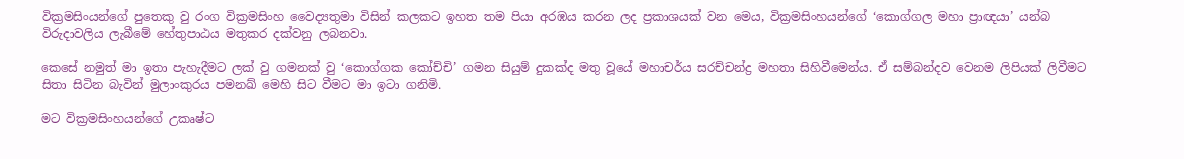වික්‍රමසිංයන්ගේ පුතෙකු වු රංග වික්‍රමසිංහ වෛද්‍යතුමා විසින් කලකට ඉහත තම පියා අරඹය කරන ලද ප්‍රකාශයක් වන මෙය, වික්‍රමසිංහයන්ගේ ‘කොග්ගල මහා ප්‍රාඥයා’ යන්බ විරුදාවලිය ලැබීමේ හේතුපාඨය මතුකර දක්වනු ලබනවා.

කෙසේ නමුත් මා ඉතා පැහැදීමට ලක් වු ගමනක් වු ‘කොග්ගක කෝච්චි’ ගමන සියුම් දුකක්ද මතු වූයේ මහාචර්ය සරච්චන්ද්‍ර මහතා සිහිවීමෙන්ය. ඒ සම්බන්දව වෙනම ලිපියක් ලිවීමට සිතා සිටින බැවින් මුලාංකුරය පමනඛ් මෙහි සිට වීමට මා ඉටා ගනිමි.

මට වික්‍රමසිංහයන්ගේ උකෘෂ්ට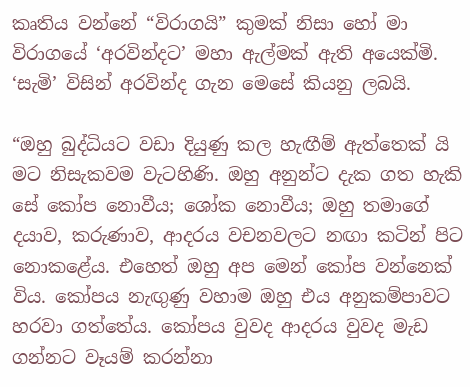කෘතිය වන්නේ “විරාගයි” කුමක් නිසා හෝ මා විරාගයේ ‘අරවින්දට’ මහා ඇල්මක් ඇති අයෙක්මි. ‘සැමි’ විසින් අරවින්ද ගැන මෙසේ කියනු ලබයි.

“ඔහු බුද්ධියට වඩා දියුණු කල හැඟීම් ඇත්තෙක් යි මට නිසැකවම වැටහිණි. ඔහු අනුන්ට දැක ගත හැකි සේ කෝප නොවීය; ශෝක නොවීය; ඔහු තමාගේ දයාව, කරුණාව, ආදරය වචනවලට නඟා කටින් පිට නොකළේය. එහෙත් ඔහු අප මෙන් කෝප වන්නෙක් විය. කෝපය නැඟුණු වහාම ඔහු එය අනුකම්පාවට හරවා ගත්තේය. කෝපය වුවද ආදරය වුවද මැඩ ගන්නට වෑයම් කරන්නා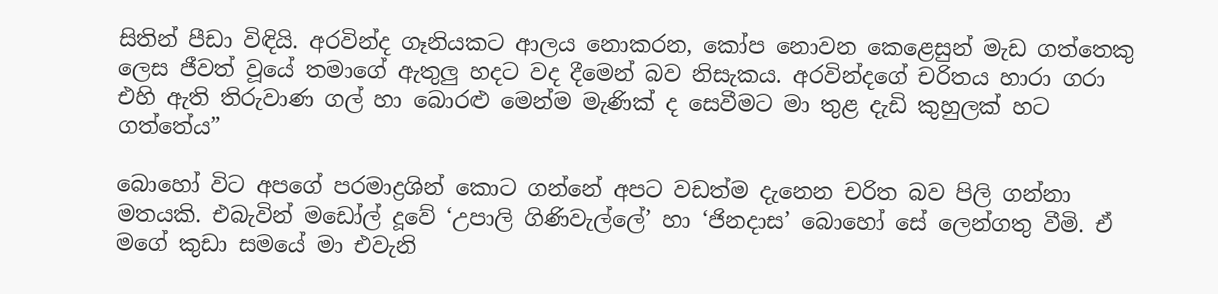සිතින් පීඩා විඳියි. අරවින්ද ගෑනියකට ආලය නොකරන, කෝප නොවන කෙළෙසුන් මැඩ ගත්තෙකු ලෙස ජීවත් වූයේ තමාගේ ඇතුලු හදට වද දීමෙන් බව නිසැකය. අරවින්දගේ චරිතය හාරා ගරා එහි ඇති තිරුවාණ ගල් හා බොරළු මෙන්ම මැණික් ද සෙවීමට මා තුළ දැඩි කුහුලක් හට ගත්තේය”

බොහෝ විට අපගේ පරමාද්‍රශින් කොට ගන්නේ අපට වඩත්ම දැනෙන චරිත බව පිලි ගන්නා මතයකි. එබැවින් මඩෝල් දූවේ ‘උපාලි ගිණිවැල්ලේ’ හා ‘ජිනදාස’ බොහෝ සේ ලෙන්ගතු වීමි. ඒ මගේ කුඩා සමයේ මා එවැනි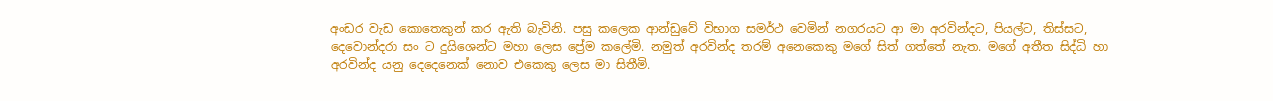අංඩර වැඩ කොතෙකුන් කර ඇති බැවිනි. පසු කලෙක ආන්ඩුවේ විභාග සමර්ථ වෙමින් නගර‍යට ආ මා අරවින්දට, පියල්ට, තිස්සට, දෙවොන්දරා සං ට දුයිශෙන්ට මහා ලෙස ප්‍රේම කලේමි. නමුත් අරවින්ද තරම් අනෙකෙකු මගේ සිත් ගත්තේ නැත. මගේ අතීත සිද්ධි හා අරවින්ද යනු දෙදෙනෙක් නොව එකෙකු ලෙස මා සිතීමි.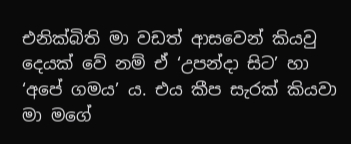එනික්බිති මා වඩත් ආසවෙන් කියවු දෙයක් වේ නම් ඒ ‘උපන්දා සිට’ හා ‘අපේ ගමය’ ය. එය කීප සැරක් කියවා මා මගේ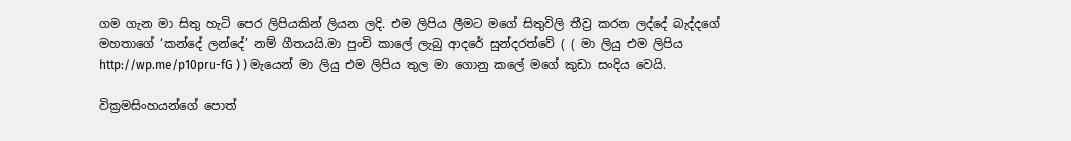ගම ගැන මා සිතු හැටි පෙර ලිපියකින් ලියන ලදි. එම ලිපිය ලීමට මගේ සිතුවිලි තීව්‍ර කරන ලද්දේ බැද්දගේ මහතාගේ ‘කන්දේ ලන්දේ’ නම් ගීතයයි.මා පුංචි කාලේ ලැබු ආ‍දරේ සුන්දරත්වේ ( ( මා ලියු එම ලිපිය http://wp.me/p10pru-fG ) ) මැයෙන් මා ලියු එම ලිපිය තුල මා ගොනු කලේ මගේ කුඩා සංදිය වෙයි.

වික්‍රමසිංහයන්ගේ පොත්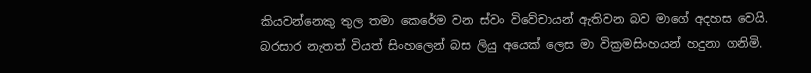කියවන්නෙකු තුල තමා කෙරේම වන ස්වං විවේචායන් ඇතිවන බව මාගේ අදහස වෙයි. බරසාර නැතත් වියත් සිංහලෙන් බස ලියු අයෙක් ලෙස මා වික්‍රමසිංහයන් හදුනා ගනිමි.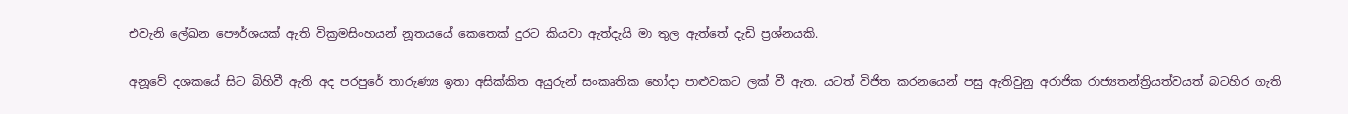එවැනි ලේඛන පෞර්ශයක් ඇති වික්‍රමසිංහයන් නූතයයේ කෙතෙක් දුරට කියවා ඇත්දැයි මා තුල ඇත්තේ දැඩි ප්‍රශ්නයකි.

අනූවේ දශකයේ සිට බිහිවී ඇති අද පරපුරේ තාරුණ්‍ය ඉතා අසික්කිත අයුරුන් සංකෘතික හෝදා පාළුවකට ලක් වී ඇත. යටත් විජිත කරනයෙන් පසු ඇතිවුනු අරාජික රාජ්‍යතන්ත්‍රියත්වයත් බටහිර ගැති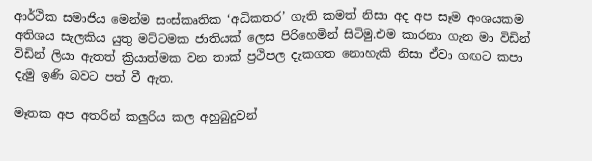ආර්ථික සමාජිය මෙන්ම සංස්කෘතික ‘අධිකතර’ ගැති කමත් නිසා අද අප සෑම අංශයකම අතිශය සැලකිය යුතු මට්ටමක ජාතියක් ලෙස පිරිහෙමින් සිටිමු.එම කාරනා ගැන මා විඩින් විඩින් ලියා ඇතත් ක්‍රියාත්මක වන තාක් ප්‍රථිපල දැකගත නොහැකි නිසා ඒවා ගඟට කපා දැමු ඉණි බවට පත් වී ඇත.

මෑතක අප අතරින් කලුරිය කල අහුබුදුවන්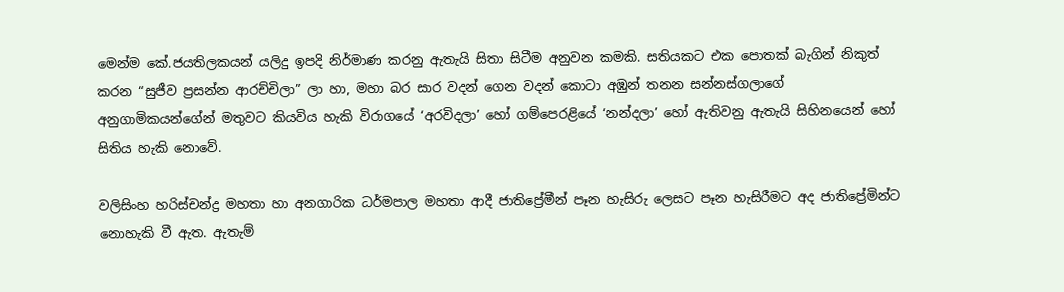මෙන්ම කේ.ජයතිලකයන් යලිදු ඉපදි නිර්මාණ කරනු ඇතැයි සිතා සිටීම අනුවන කමකි. සතියකට එක පොතක් බැගින් නිකුත් කරන “සුජීව ප්‍රසන්න ආරච්චිලා” ලා හා, මහා බර සාර වදන් ගෙන වදන් කොටා අඹුන් තනන සන්නස්ගලාගේ අනුගාමිකයන්ගේන් මතුවට කියවිය හැකි විරාගයේ ‘අරවිදලා’ හෝ ගම්පෙරළියේ ‘නන්දලා’ හෝ ඇතිවනු ඇතැයි සිහිනයෙන් හෝ සිතිය හැකි නොවේ.

වලිසිංහ හරිස්චන්ද්‍ර මහතා හා අනගාරික ධර්මපාල මහතා ආදී ජාතිප්‍රේමීන් පෑන හැසිරු ලෙසට පෑන හැසිරීමට අද ජාතිප්‍රේමින්ට නොහැකි වී ඇත. ඇතැම්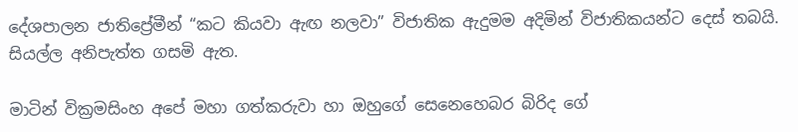දේශපාලන ජාතිප්‍රේමීන් “කට කියවා ඇඟ නලවා” විජාතික ඇදුමම අදිමින් විජාතිකයන්ට දෙස් තබයි. සියල්ල අනිපැත්ත ගසමි ඇත.

මාටින් වික්‍රමසිංහ අපේ මහා ගත්කරුවා හා ඔහුගේ සෙනෙහෙබර බිරිද ගේ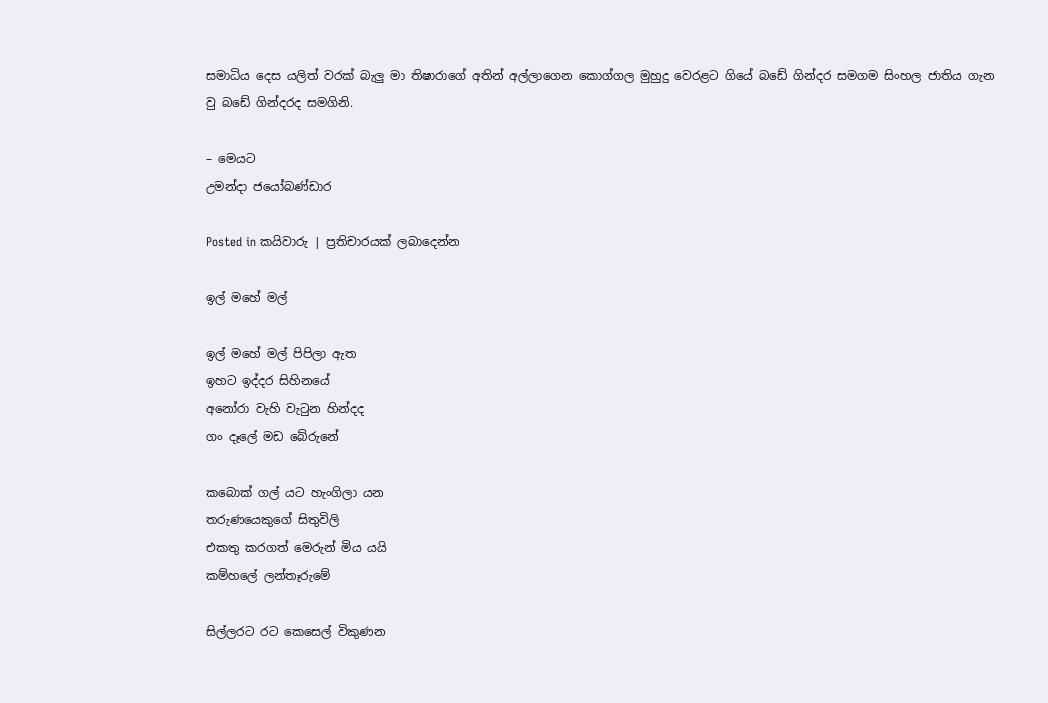සමාධිය දෙස යලිත් වරක් බැලු මා තිෂාරාගේ අතින් අල්ලාගෙන කොග්ගල මුහුදු වෙරළට ගියේ බඩේ ගින්දර සමගම සිංහල ජාතිය ගැන වු බඩේ ගින්දරද සමගිනි.

– මෙයට
උමන්දා ජයෝබණ්ඩාර

Posted in කයිවාරු | ප්‍රතිචාරයක් ලබාදෙන්න

ඉල් මහේ මල්

ඉල් මහේ මල් පිපිලා ඇත
ඉහට ඉද්දර සිහිනයේ
අනෝරා වැහි වැටුන හින්දද
ගං දෑලේ මඩ බේරුනේ

කබොක් ගල් යට හැංගිලා යන
තරුණයෙකුගේ සිතුවිලි
එකතු කරගත් මෙරුන් මිය යයි
කම්හලේ ලන්තෑරුමේ

සිල්ලරට රට කෙසෙල් විකුණන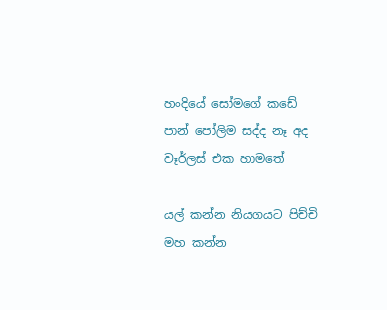හංදියේ සෝමගේ කඩේ
පාන් පෝලිම සද්ද නෑ අද
වෑර්ලස් එක හාමතේ

යල් කන්න නියගයට පිච්චි
මහ කන්න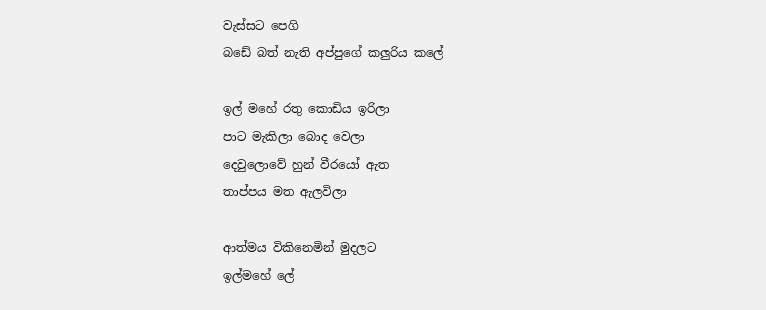වැස්සට පෙගි
බඩේ බත් නැති අප්පුගේ කලුරිය කලේ

ඉල් මහේ රතු කොඩිය ඉරිලා
පාට මැකිලා බොද වෙලා
දෙවුලොවේ හුන් වීරයෝ ඇත
තාප්පය මත ඇලවිලා

ආත්මය විකිනෙමින් මුදලට
ඉල්මහේ ලේ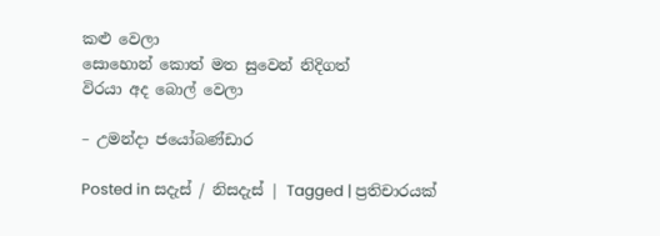කළු වෙලා
සොහොන් කොත් මත සුවෙන් නිදිගත්
විරයා අද බොල් වෙලා

– උමන්දා ජයෝබණ්ඩාර

Posted in සදැස් / නිසදැස් | Tagged | ප්‍රතිචාරයක්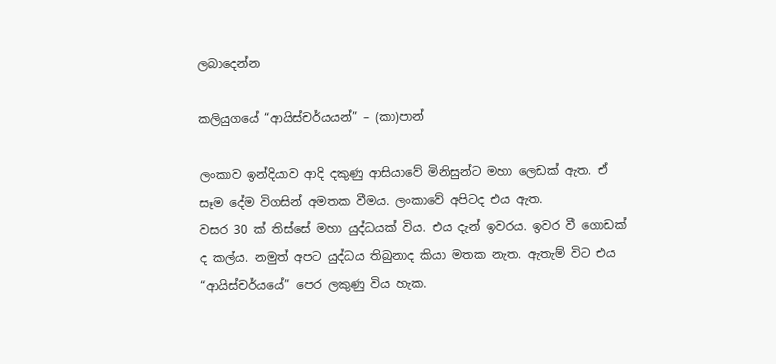ලබාදෙන්න

කලියුගයේ “ආයිස්චර්යයන්” – (කා)පාන්

ලංකාව ඉන්දියාව ආදි දකුණු ආසියාවේ මිනිසුන්ට මහා ලෙඩක් ඇත. ඒ සෑම දේම විගසින් අමතක වීමය. ලංකාවේ අපිටද එය ඇත.
වසර 30 ක් තිස්සේ මහා යුද්ධයක් විය. එය දැන් ඉවරය. ඉවර වී ගොඩක් ද කල්ය. නමුත් අපට යුද්ධය තිබුනාද කියා මතක නැත. ඇතැම් විට එය “ආයිස්චර්යයේ” පෙර ලකුණු විය හැක.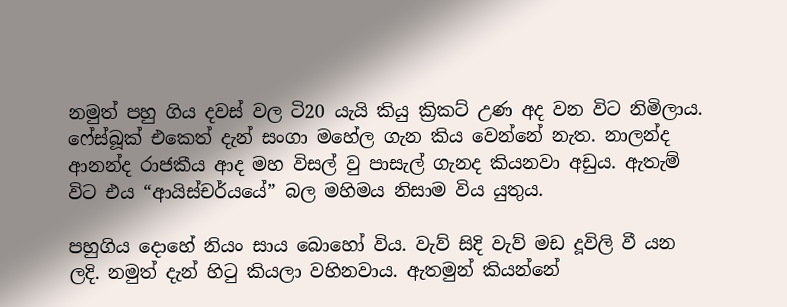නමුත් පහු ගිය දවස් වල ටි20 යැයි කියු ක්‍රිකට් උණ අද වන විට නිමිලාය. ෆේස්බූක් එකෙත් දැන් සංගා මහේල ගැන කිය වෙන්නේ නැත. නාලන්ද ආනන්ද රාජකීය ආද මහ විසල් වු පාසැල් ගැනද කියනවා අඩුය. ඇතැම් විට එය “ආයිස්චර්යයේ” බල මහිමය නිසාම විය යුතුය.

පහුගිය දොහේ නියං සාය බොහෝ විය. වැව් සිදි වැව් මඩ දූවිලි වී යන ලදි. නමුත් දැන් හිටු කියලා වහිනවාය. ඇතමුන් කියන්නේ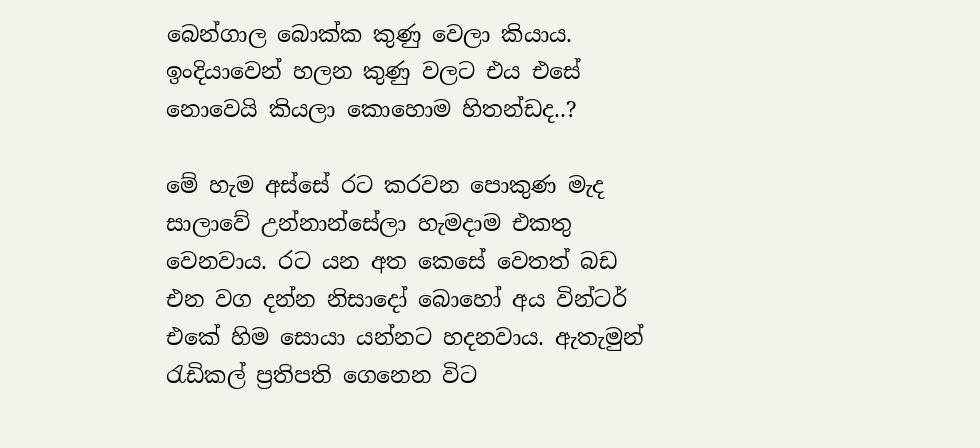බෙන්ගාල බොක්ක කුණු වෙලා කියාය. ඉංදියාවෙන් හලන කුණු වලට එය එසේ නොවෙයි කියලා කොහොම හිතන්ඩද..?

මේ හැම අස්සේ රට කරවන පොකුණ මැද සාලාවේ උන්නාන්සේලා හැමදාම එකතු වෙනවාය. රට යන අත කෙසේ වෙතත් බඩ එන වග දන්න නිසාදෝ බොහෝ අය වින්ටර් එකේ හිම සොයා යන්නට හදනවාය. ඇතැමුන් රැඩිකල් ප්‍රතිපති ගෙනෙන විට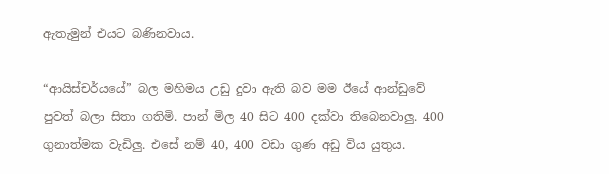ඇතැමුන් එයට බණිනවාය.

“ආයිස්චර්යයේ” බල මහිමය උඩු දුවා ඇති බව මම ඊයේ ආන්ඩුවේ පුවත් බලා සිතා ගතිමි. පාන් මිල 40 සිට 400 දක්වා තිබෙනවාලු. 400 ගුනාත්මක වැඩිලු. එසේ නම් 40, 400 වඩා ගුණ අඩු විය යුතුය.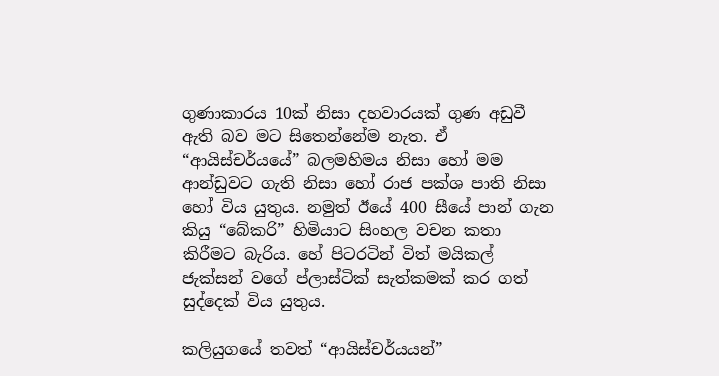ගුණාකාරය 10ක් නිසා දහවාරයක් ගුණ අඩුවී ඇති බව මට සිතෙන්නේම නැත. ඒ “ආයිස්චර්යයේ” බලමහිමය නිසා හෝ මම ආන්ඩුවට ගැති නිසා හෝ රාජ පක්ශ පාති නිසා හෝ විය යුතුය. නමුත් ඊයේ 400 සීයේ පාන් ගැන කියු “බේකරි” හිමියාට සිංහල වචන කතා කිරීමට බැරිය. හේ පිටරටින් විත් මයිකල් ජැක්සන් වගේ ප්ලාස්ටික් සැත්කමක් කර ගත් සුද්දෙක් විය යුතුය.

කලියුගයේ තවත් “ආයිස්චර්යයන්”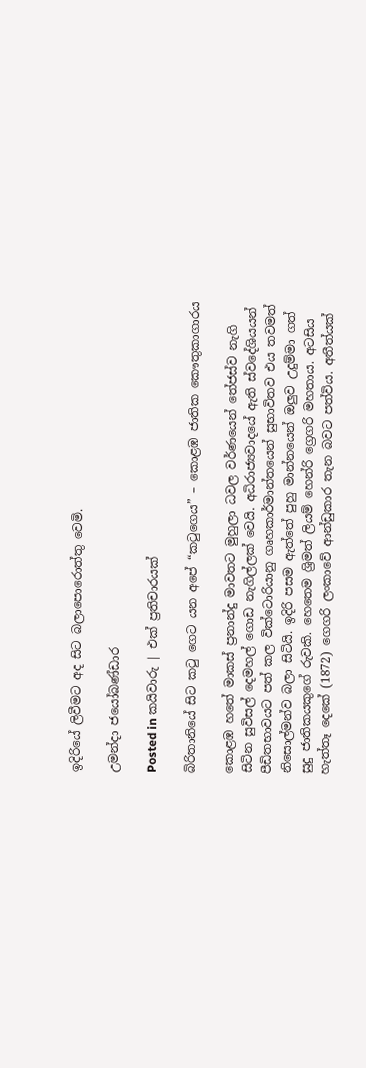ඉදිරියේ ලිවීමට අද සිට බලාපොරොත්තු වෙමි.

උමන්දා ජයෝබණ්ඩාර

Posted in කයිවාරු | එක් ප්‍රතිචාරයක්

බිරිතානියේ සිට කටු ගෙට යන අපේ “කටුගෙය” – කොළඹ ජාතික කෞතුකාගාරය

කොළඹ හතේ මාකස් ප්‍රනාන්දු මාවතට මුහුලා ධවල වර්ණයෙන් තේජස්ව නැගි සිටින සුවිසල් දෙමහල් ගොඩ නැගිල්ලක් වෙයි. අධිරාජ්‍යවාදයේ ඇති ස්වදේශියයන් පීඩිතභාවයට පත් කල වික්ටොරියානු ගෘහකාර්මාන්තයෙන් සුභාවිතව එය තවමත් නිසොල්මන්ව බලා සිටියි. ඉදිරි පසම ඇත්තේ පුහු මාන්නයෙන් ඔලුව උදුම්මා ගත් සුදු ජාතිකයකුගේ රුවකි. හෙතෙම ශ්‍රිමත් ලියම් හෙන්රි ග්‍රෙගරි මහතාය. අටසිය හැත්තෑ දෙකේ (1872) ගෙගරි ලංකාවේ ආන්ඩුකාර තැන බවට පත්විය. අතීත්යක්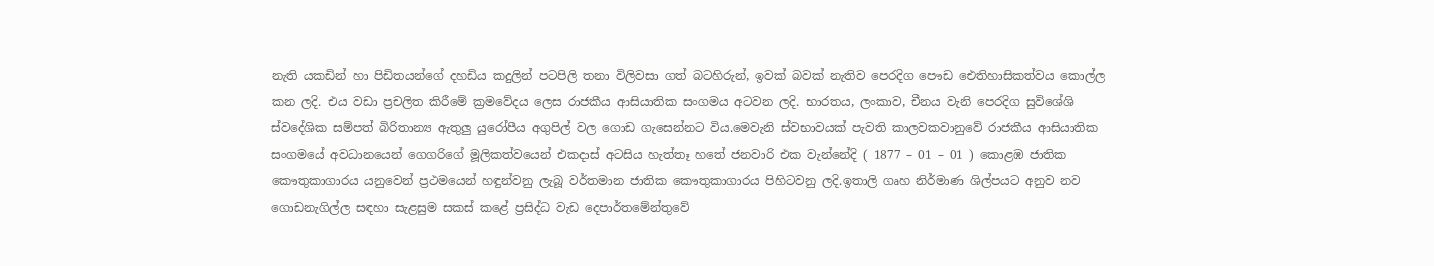නැති යකඩින් හා පිඩිතයන්ගේ දහඩිය කදුලින් පටපිලි තනා විලිවසා ගත් බටහිරුන්, ඉවක් බවක් නැතිව පෙරදිග පෞඩ ඓතිහාසිකත්වය කොල්ල කන ලදි. එය වඩා ප්‍රචලිත කිරීමේ ක්‍රමවේදය ලෙස රාජකීය ආසියාතික සංගමය අටවන ලදි. භාරතය, ලංකාව, චීනය වැනි පෙරදිග සුවිශේශි ස්වදේශික සම්පත් බිරිතාන්‍ය ඇතුලු යුරෝපීය අගුපිල් වල ගොඩ ගැසෙන්නට විය.මෙවැනි ස්වභාවයක් පැවති කාලවකවානුවේ රාජකීය ආසියාතික සංගමයේ අවධානයෙන් ගෙගරිගේ මූලිකත්වයෙන් එකදාස් අටසිය හැත්තෑ හතේ ජනවාරි එක වැන්නේදි ( 1877 – 01 – 01 ) කොළඹ ජාතික කෞතුකාගාරය යනුවෙන් ප්‍රථමයෙන් හඳුන්වනු ලැබූ වර්තමාන ජාතික කෞතුකාගාරය පිහිටවනු ලදි.ඉතාලි ගෘහ නිර්මාණ ශිල්පයට අනුව නව ගොඩනැගිල්ල සඳහා සැළසුම සකස් කළේ ප්‍රසිද්ධ වැඩ දෙපාර්තමේන්තුවේ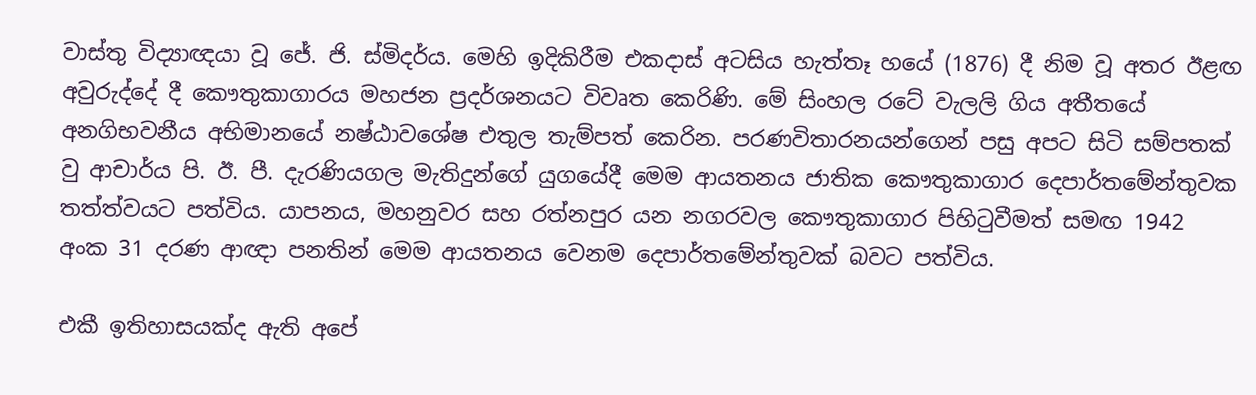වාස්තු විද්‍යාඥයා වූ ජේ. ජි. ස්මිදර්ය. මෙහි ඉදිකිරීම එකදාස් අටසිය හැත්තෑ හයේ (1876) දී නිම වූ අතර ඊළඟ අවුරුද්දේ දී කෞතුකාගාරය මහජන ප්‍රදර්ශනයට විවෘත කෙරිණි. මේ සිංහල රටේ වැලලි ගිය අතීතයේ අනගිභවනීය අභිමානයේ නෂ්ඨාවශේෂ එතුල තැම්පත් කෙරින. පරණවිතාරනයන්ගෙන් පසු අපට සිටි සම්පතක් වු ආචාර්ය පි. ඊ. පී. දැරණියගල මැතිදුන්ගේ යුගයේදී මෙම ආයතනය ජාතික කෞතුකාගාර දෙපාර්තමේන්තුවක තත්ත්වයට පත්විය. යාපනය, මහනුවර සහ රත්නපුර යන නගරවල කෞතුකාගාර පිහිටුවීමත් සමඟ 1942 අංක 31 දරණ ආඥා පනතින් මෙම ආයතනය වෙනම දෙපාර්තමේන්තුවක් බවට පත්විය.

එකී ඉතිහාසයක්ද ඇති අපේ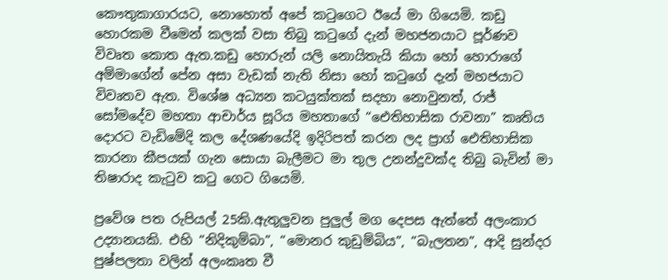කෞතුකාගාරයට, නොහොත් අපේ කටුගෙට ඊයේ මා ගියෙමි. කඩු හොරකම වීමෙන් කලක් වසා තිබු කටුගේ දැන් මහජනයාට පූර්ණව විවෘත කොත ඇත.කඩු හොරුන් යලි නොයිතැයි කියා හෝ හොරාගේ අම්මාගේන් පේන අසා වැඩක් නැති නිසා හෝ කටුගේ දැන් මහජයාට විවෘතව ඇත. විශේෂ අධ්‍යන කටයුක්තක් සදහා නොවුනත්, රාජ් සෝමදේව මහතා ආචාර්ය සූරිය මහතාගේ “ඓතිහාසික රාවනා” කෘතිය දොරට වැඩිමේදි කල දේශණයේදි ඉදිරිපත් කරන ලද ප්‍රාග් ඓතිහාසික කාරනා කීපයක් ගැන සොයා බැලීමට මා තුල උනන්දුවක්ද තිබු බැවින් මා තිෂාරාද කැටුව කටු ගෙට ගියෙමි.

ප්‍රවේශ පත රුපියල් 25කි.ඇතුලුවන පුලුල් මග දෙපස ඇත්තේ අලංකාර උද්‍යානයකි. එහි “නිදිකුම්බා”, “මොනර කුඩුම්බිය”, “බැලතන”, ආදි සුන්දර පුෂ්පලතා වලින් අලංකෘත වී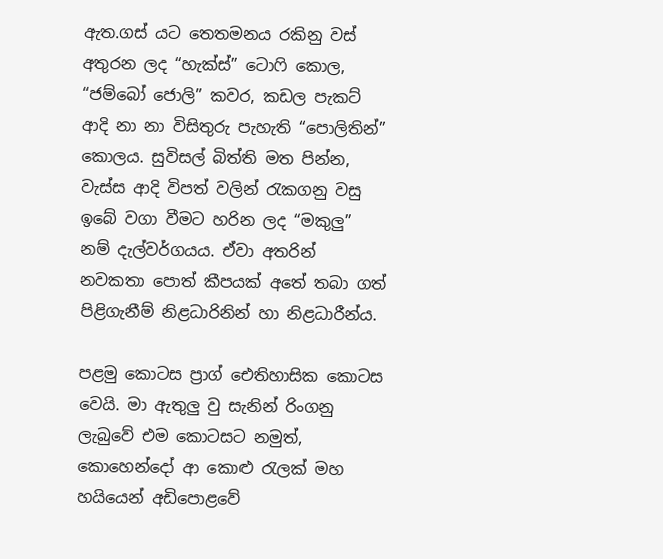ඇත.ගස් යට තෙතමනය රකිනු වස් අතුරන ලද “හැක්ස්” ටොෆි කොල, “ජම්බෝ ජොලි” කවර, කඩල පැකට් ආදි නා නා විසිතුරු පැහැති “පොලිතින්” කොලය. සුවිසල් බිත්ති මත පින්න, වැස්ස ආදි විපත් වලින් රැකගනු වසු ඉබේ වගා වීමට හරින ලද “මකුලු” නම් දැල්වර්ගයය. ඒවා අතරින් නවකතා පොත් කීපයක් අතේ තබා ගත් පිළිගැනීම් නිළධාරිනින් හා නිළධාරීන්ය.

පළමු කොටස ප්‍රාග් ඓතිහාසික කොටස වෙයි. මා ඇතුලු වු සැනින් රිංගනු ලැබුවේ එම කොටසට නමුත්, කොහෙන්දෝ ආ කොළු රැලක් මහ හයියෙන් අඩිපොළවේ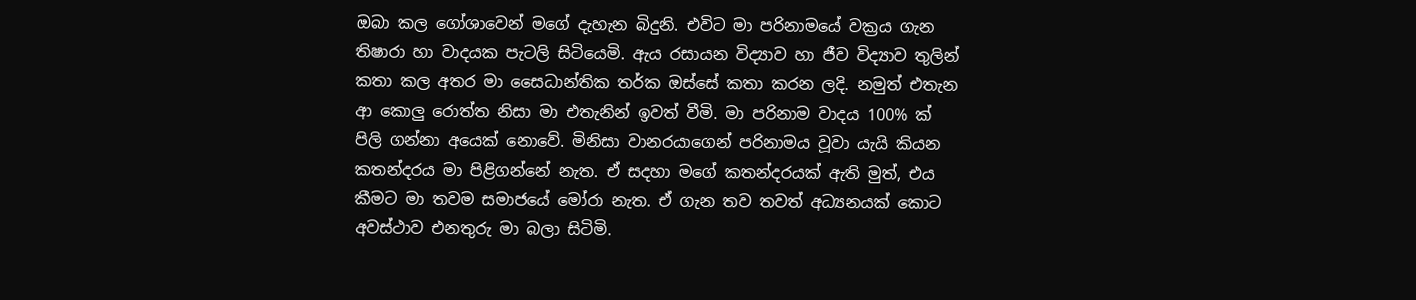ඔබා කල ගෝශාවෙන් මගේ දැහැන බිදුනි. එවිට මා පරිනාමයේ වක්‍රය ගැන තිෂාරා හා වාදයක පැටලි සිටියෙමි. ඇය රසායන විද්‍යාව හා ජීව විද්‍යාව තුලින් කතා කල අතර මා සෛධාන්තික තර්ක ඔස්සේ කතා කරන ලදි. නමුත් එතැන ආ කොලු රොත්ත නිසා මා එතැනින් ඉවත් වීමි. මා පරිනාම වාදය 100% ක් පිලි ගන්නා අයෙක් නොවේ. මිනිසා වානරයාගෙන් පරිනාමය වූවා යැයි කියන කතන්දරය මා පිළිගන්නේ නැත. ඒ සදහා මගේ කතන්දරයක් ඇති මුත්, එය කීමට මා තවම සමාජයේ මෝරා නැත. ඒ ගැන තව තවත් අධ්‍යනයක් කොට අවස්ථාව එනතුරු මා බලා සිටිමි.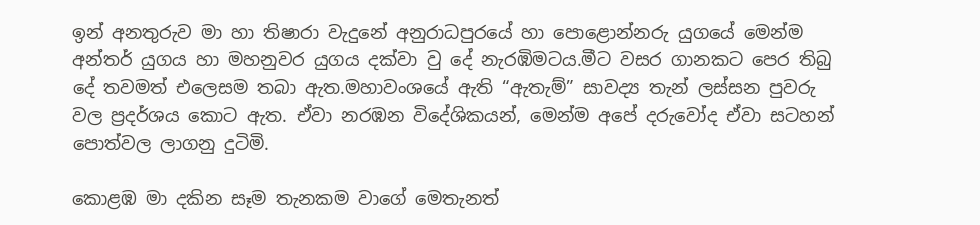ඉන් අනතුරුව මා හා තිෂාරා වැදුනේ අනුරාධපුරයේ හා පොළොන්නරු යුගයේ මෙන්ම අන්තර් යුගය හා මහනුවර යුගය දක්වා වු දේ නැරඹිමටය.මීට වසර ගානකට පෙර තිබු දේ තවමත් එලෙසම තබා ඇත.මහාවංශයේ ඇති “ඇතැම්” සාවද්‍ය තැන් ලස්සන පුවරු වල ප්‍රදර්ශය කොට ඇත. ඒවා නරඹන විදේශිකයන්, මෙන්ම අපේ දරුවෝද ඒවා සටහන් පොත්වල ලාගනු දුටිමි.

කොළඹ මා දකින සෑම තැනකම වාගේ මෙතැනත්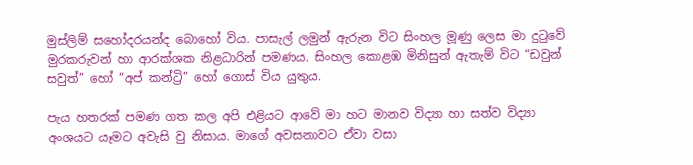මුස්ලිම් සහෝදරයන්ද බොහෝ විය. පාසැල් ලමුන් ඇරුන විට සිංහල මූණු ලෙස මා දුටුවේ මුරකරුවන් හා ආරක්ශක නිළධාරින් පමණය. සිංහල කොළඹ මිනිසුන් ඇතැම් විට “ඩවුන් සවුත්” හෝ “අප් කන්ට්‍රි” හෝ ගොස් විය යුතුය.

පැය හතරක් පමණ ගත කල අපි එළියට ආවේ මා හට මානව විද්‍යා හා සත්ව විද්‍යා අංශයට යෑමට අවැසි වු නිසාය. මාගේ අවසනාවට ඒවා වසා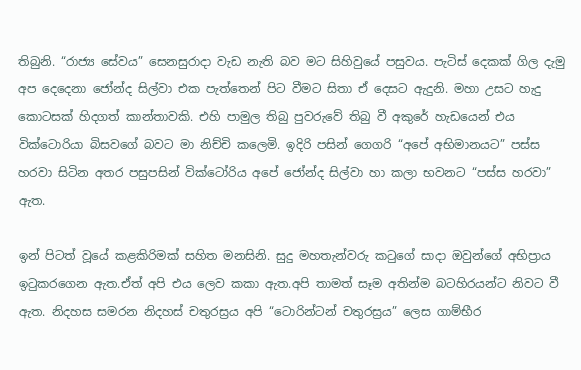තිබුනි. “රාජ්‍ය සේවය” සෙනසුරාදා වැඩ නැති බව මට සිහිවුයේ පසුවය. පැටිස් දෙකක් ගිල දැමු අප දෙදෙනා ජෝන්ද සිල්වා එක පැත්තෙන් පිට වීමට සිතා ඒ දෙසට ඇදුනි. මහා උසට හැදු කොටසක් හිදගත් කාන්තාවකි. එහි පාමුල තිබු පුවරුවේ තිබු වී අකුරේ හැඩයෙන් එය වික්ටොරියා බිසවගේ බවට මා නිච්චි කලෙමි. ඉදිරි පසින් ගෙගරි “අපේ අභිමානයට” පස්ස හරවා සිටින අතර පසුපසින් වික්ටෝරිය අපේ ජෝන්ද සිල්වා හා කලා භවනට “පස්ස හරවා” ඇත.

ඉන් පිටත් වූයේ කළකිරිමක් සහිත මනසිනි. සුදු මහතැන්වරු කටුගේ සාදා ඔවුන්ගේ අභිප්‍රාය ඉටුකරගෙන ඇත.ඒත් අපි එය ලෙව කකා ඇත.අපි තාමත් සෑම අතින්ම බටහිරයන්ට නිවට වී ඇත. නිදහස සමරන නිදහස් චතුරස්‍රය අපි “ටොරින්ටන් චතුරස්‍රය” ලෙස ගාම්භීර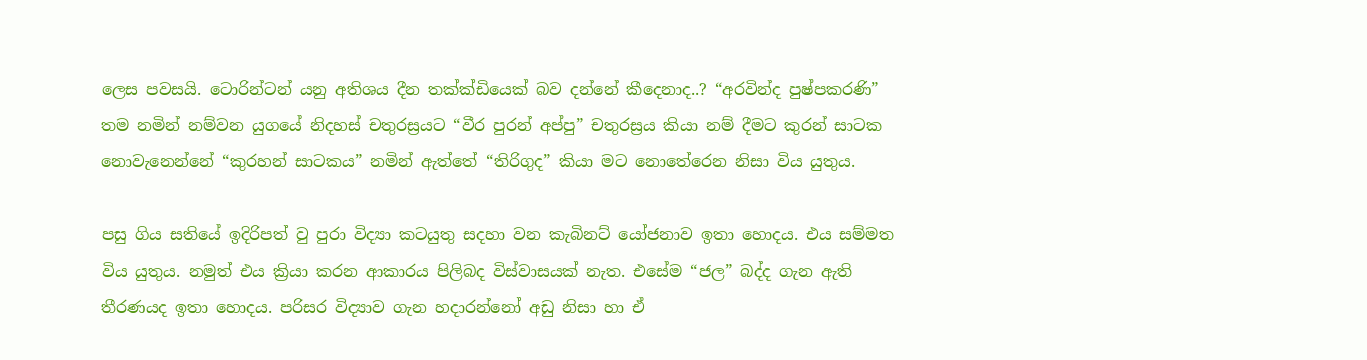ලෙස පවසයි. ටොරින්ටන් යනු අතිශය දීන තක්ක්ඩියෙක් බව දන්නේ කීදෙනාද..? “අරවින්ද පුෂ්පකරණි” තම නමින් නම්වන යුගයේ නිදහස් චතුරස්‍රයට “වීර පුරන් අප්පු” චතුරස්‍රය කියා නම් දීමට කුරන් සාටක නොවැනෙන්නේ “කුරහන් සාටකය” නමින් ඇත්තේ “තිරිගුද” කියා මට නොතේරෙන නිසා විය යුතුය.

පසු ගිය සතියේ ඉදිරිපත් වු පුරා විද්‍යා කටයුතු සදහා වන කැබිනට් යෝජනාව ඉතා හොදය. එය සම්මත විය යුතුය. නමුත් එය ක්‍රියා කරන ආකාරය පිලිබද විස්වාසයක් නැත. එසේම “ජල” බද්ද ගැන ඇති තීරණයද ඉතා හොදය. පරිසර විද්‍යාව ගැන හදාරන්නෝ අඩු නිසා හා ඒ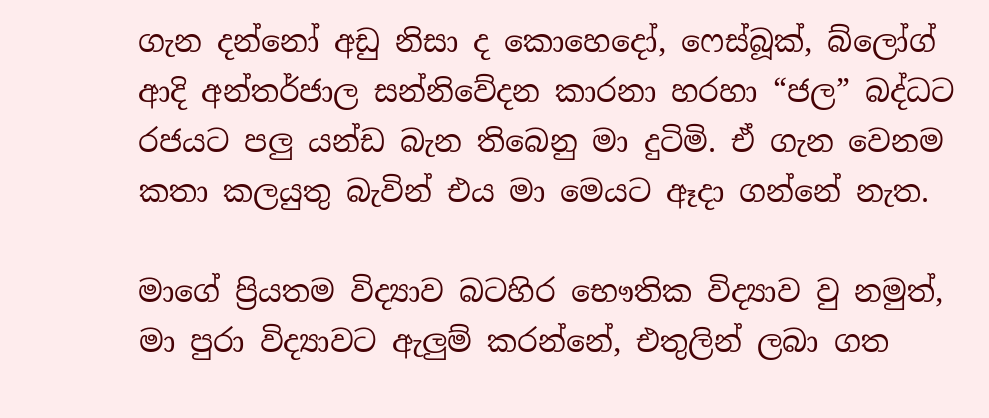ගැන දන්නෝ අඩු නිසා ද කොහෙදෝ, ෆෙස්බූක්, බ්ලෝග් ආදි අන්තර්ජාල සන්නිවේදන කාරනා හරහා “ජල” බද්ධට රජයට පලු යන්ඩ බැන තිබෙනු මා දුටිමි. ඒ ගැන වෙනම කතා කලයුතු බැවින් එය මා මෙයට ඈදා ගන්නේ නැත.

මාගේ ප්‍රියතම විද්‍යාව බටහිර භෞතික විද්‍යාව වු නමුත්, මා පුරා විද්‍යාවට ඇලුම් කරන්නේ, එතුලින් ලබා ගත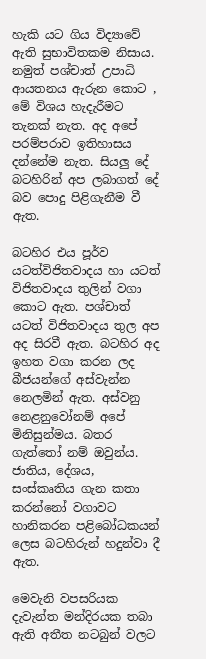හැකි යට ගිය විද්‍යාවේ ඇති සුභාවිතකම නිසාය. නමුත් පශ්චාත් උපාධි ආයතනය ඇරුන කොට , මේ විශය හැදැරීමට තැනක් නැත. අද අපේ පරම්පරාව ඉතිහාසය දන්නේම නැත. සියලු දේ බටහිරින් අප ලබාගත් දේ බව පොදු පිළිගැනීම වී ඇත.

බටහිර එය පූර්ව යටත්විජිතවාදය හා යටත් විජිතවාදය තුලින් වගා කොට ඇත. පශ්චාත් යටත් විජිතවාදය තුල අප අද සිරවී ඇත. බටහිර අද ඉහත වගා කරන ලද බීජයන්ගේ අස්වැන්න නෙලමින් ඇත. අස්වනු නෙළනුවෝනම් අපේ මිනිසුන්මය. බතර ගැත්තෝ නම් ඔවුන්ය. ජාතිය, දේශය, සංස්කෘතිය ගැන කතා කරන්නෝ වගාවට හානිකරන පළිබෝධකයන් ලෙස බටහිරුන් හදුන්වා දී ඇත.

මෙවැනි වපසරියක දැවැන්ත මන්දිරයක තබා ඇති අතීත නටබුන් වලට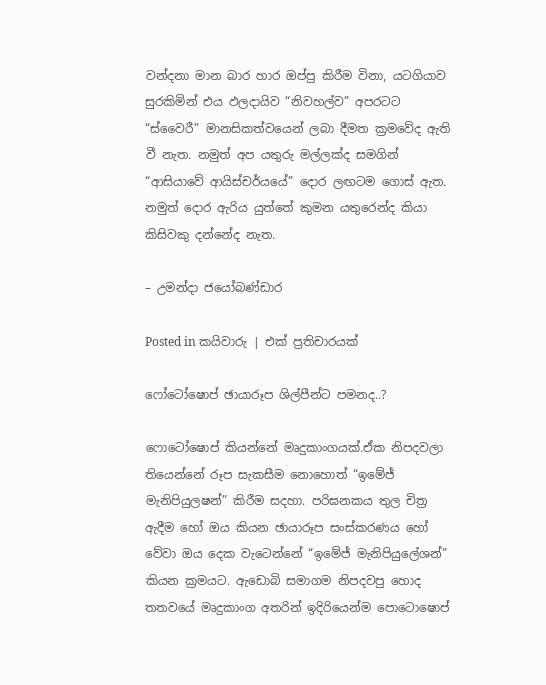වන්දනා මාන බාර හාර ඔප්පු කිරීම විනා, යටගියාව සුරකිමින් එය ඵලදායිව “නිවහල්ව” අපරටට “ස්වෛරී” මානසිකත්වයෙන් ලබා දීමත ක්‍රමවේද ඇති වී නැත. නමුත් අප යතුරු මල්ලක්ද සමගින් “ආසියාවේ ආයිස්චර්යයේ” දොර ලඟටම ගොස් ඇත. නමුත් දොර ඇරිය යුත්තේ කුමන යතුරෙන්ද කියා කිසිවකු දන්නේද නැත.

– උමන්දා ජයෝබණ්ඩාර

Posted in කයිවාරු | එක් ප්‍රතිචාරයක්

ෆෝටෝෂොප් ඡායාරූප ශිල්පීන්ට පමනද..?

ෆොටෝෂොප් කියන්නේ මෘදුකාංගයක්.ඒක නිපදවලා තියෙන්නේ රූප සැකසීම නොහොත් “ඉමේජ් මැනිපියුලෂන්” කිරීම සදහා. පරිඝනකය තුල චිත්‍ර ඇදීම හෝ ඔය කියන ඡායාරූප සංස්කරණය හෝ වේවා ඔය දෙක වැටෙන්නේ “ඉමේජ් මැනිපියුලේශන්” කියන ක්‍රමයට. ඇඩොබි සමාගම නිපදවපු හොද තතවයේ මෘදුකාංග අතරින් ඉදිරියෙන්ම පොටොෂොප්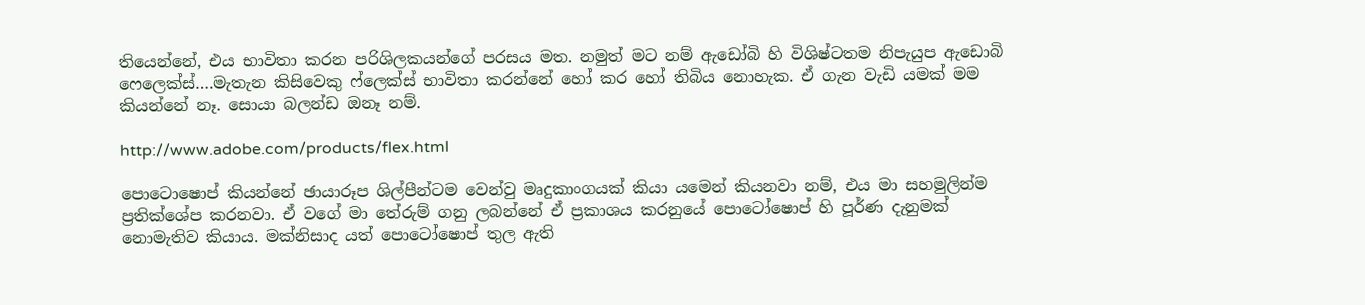තියෙන්නේ, එය භාවිතා කරන පරිශිලකයන්ගේ පරසය මත. නමුත් මට නම් ඇඩෝබි හි විශිෂ්ටතම නිපැයුප ඇඩොබි ෆෙලෙක්ස්….මැතැන කිසිවෙකු ෆ්ලෙක්ස් භාවිතා කරන්නේ හෝ කර හෝ තිබිය නොහැක. ඒ ගැන වැඩි යමක් මම කියන්නේ නෑ. සොයා බලන්ඩ ඔනෑ නම්.

http://www.adobe.com/products/flex.html

පොටොෂොප් කියන්නේ ඡායාරූප ශිල්පීන්ටම වෙන්වු මෘදුකාංගයක් කියා යමෙන් කියනවා නම්, එය මා සහමුලින්ම ප්‍රතික්ශේප කරනවා. ඒ වගේ මා තේරුම් ගනු ලබන්නේ ඒ ප්‍රකාශය කරනුයේ පොටෝෂොප් හි පූර්ණ දැනුමක් නොමැතිව කියාය. මක්නිසාද යත් පොටෝෂොප් තුල ඇති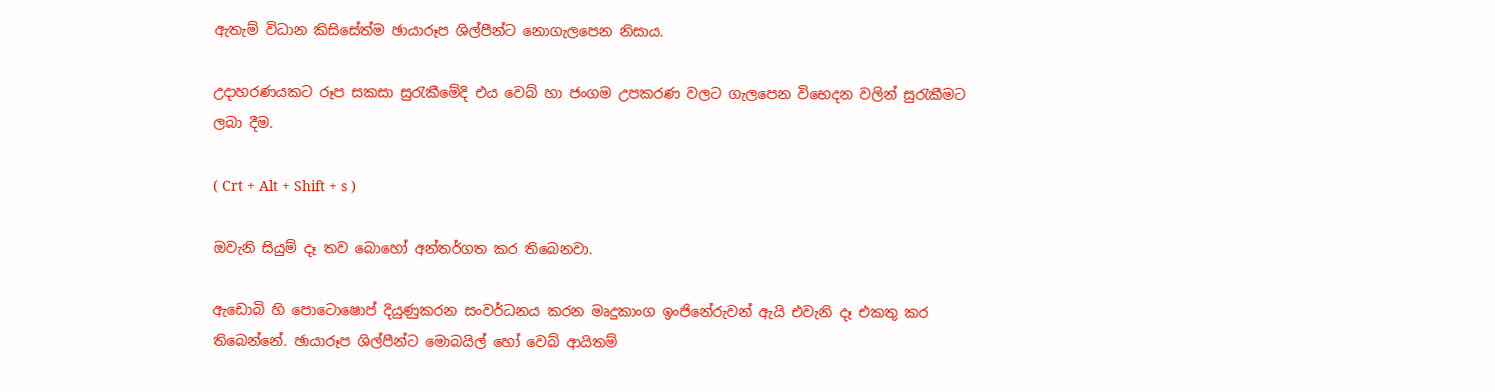ඇතැම් විධාන කිසිසේත්ම ඡායාරූප ශිල්පීන්ට නොගැලපෙන නිසාය.

උදාහරණයකට රූප සකසා සුරැකීමේදි එය වෙබ් හා ජංගම උපකරණ වලට ගැලපෙන විභෙදන වලින් සුරැකීමට ලබා දීම.

( Crt + Alt + Shift + s )

ඔවැනි සියුම් දෑ තව බොහෝ අන්තර්ගත කර තිබෙනවා.

ඇඩොබි හි පොටොෂොප් දියුණුකරන සංවර්ධනය කරන මෘදුකාංග ඉංජිනේරුවන් ඇයි එවැනි දෑ එකතු කර තිබෙන්නේ. ඡායාරූප ශිල්පීන්ට මොබයිල් හෝ වෙබ් ආයිතම්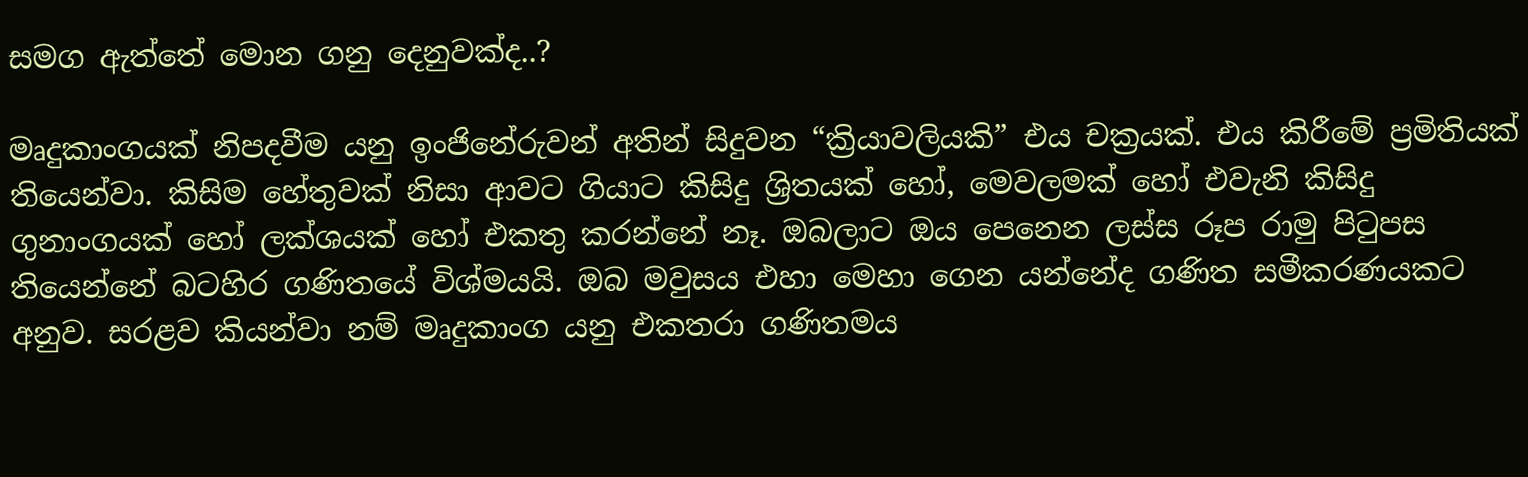සමග ඇත්තේ මොන ගනු දෙනුවක්ද..?

මෘදුකාංගයක් නිපදවීම යනු ඉංජිනේරුවන් අතින් සිදුවන “ක්‍රියාවලියකි” එය චක්‍රයක්. එය කිරීමේ ප්‍රමිතියක් තියෙන්වා. කිසිම හේතුවක් නිසා ආවට ගියාට කිසිදු ශ්‍රිතයක් හෝ, මෙවලමක් හෝ එවැනි කිසිදු ගුනාංගයක් හෝ ලක්ශයක් හෝ එකතු කරන්නේ නෑ. ඔබලාට ඔය පෙනෙන ලස්ස රූප රාමු පිටුපස තියෙන්නේ බටහිර ගණිතයේ විශ්මයයි. ඔබ මවුසය එහා මෙහා ගෙන යන්නේද ගණිත සමීකරණයකට අනුව. සරළව කියන්වා නම් මෘදුකාංග යනු එකතරා ගණිතමය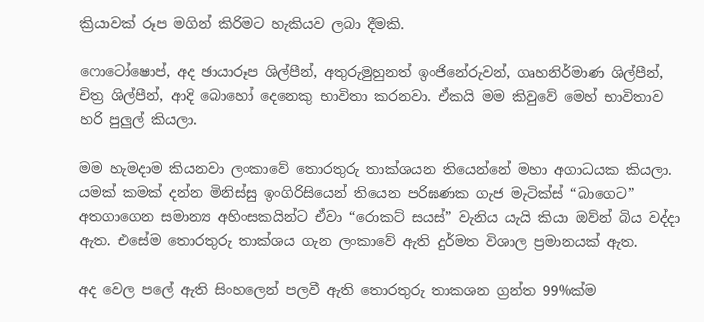ක්‍රියාවක් රූප මගින් කිරිමට හැකියව ලබා දීමකි.

ෆොටෝෂොප්, අද ඡායාරූප ශිල්පීන්, අතුරුමුහුනත් ඉංජිනේරුවන්, ගෘහනිර්මාණ ශිල්පීන්, චිත්‍ර ශිල්පීන්, ආදි බොහෝ දෙනෙකු භාවිතා කරනවා. ඒකයි මම කිවුවේ මෙහ් භාවිතාව හරි පුලුල් කියලා.

මම හැමදාම කියනවා ලංකාවේ තොරතුරු තාක්ශයන තියෙන්නේ මහා අගාධයක කියලා. යමක් කමක් දන්න මිනිස්සු ඉංගිරිසියෙන් තියෙන පරිඝණක ගැජ මැටික්ස් “බාගෙට” අතගාගෙන සමාන්‍ය අහිංසකයින්ට ඒවා “රොකට් සයස්” වැනිය යැයි කියා ඔව්න් බිය වද්දා ඇත. එසේම තොරතුරු තාක්ශය ගැන ලංකාවේ ඇති දුර්මත විශාල ප්‍රමානයක් ඇත.

අද වෙල පලේ ඇති සිංහලෙන් පලවී ඇති තොරතුරු තාකශන ග්‍රන්ත 99%ක්ම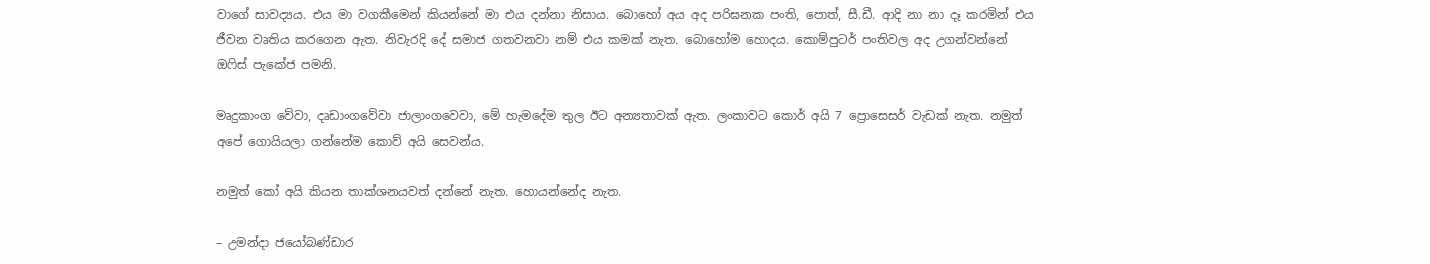වාගේ සාවද්‍යය. එය මා වගකීමෙන් කියන්නේ මා එය දන්නා නිසාය. බොහෝ අය අද පරිඝනක පංති, පොත්, සී.ඩී. ආදි නා නා දෑ කරමින් එය ජීවන වෘතිය කරගෙන ඇත. නිවැරදි දේ සමාජ ගතවනවා නම් එය කමක් නැත. බොහෝම හොදය. කොම්පුටර් පංතිවල අද උගන්වන්නේ ඔෆිස් පැකේජ පමනි.

මෘදුකාංග වේවා, දෘඩාංගවේවා ජාලාංගවෙවා, මේ හැමදේම තුල ඊට අන්‍යතාවක් ඇත. ලංකාවට කොර් අයි 7 ප්‍රොසෙසර් වැඩක් නැත. නමුත් අපේ ගොයියලා ගන්නේම කොව් අයි සෙවන්ය.

නමුත් කෝ අයි කියන තාක්ශනයවත් දන්නේ නැත. හොයන්නේද නැත.

– උමන්දා ජයෝබණ්ඩාර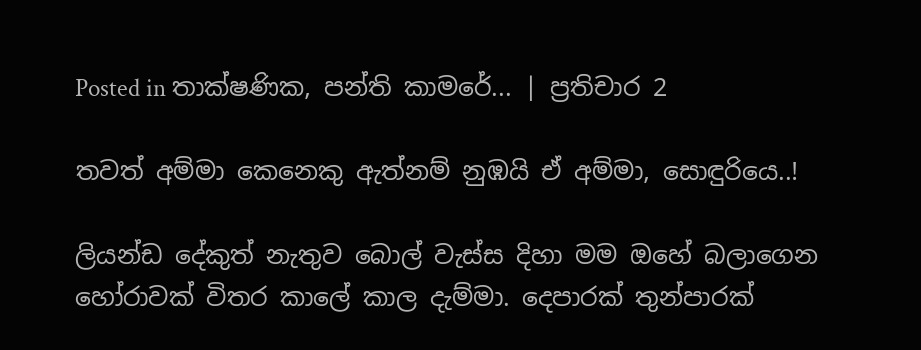Posted in තාක්ෂණික, පන්ති කාමරේ... | ප්‍රතිචාර 2

තවත් අම්මා කෙනෙකු ඇත්නම් නුඹයි ඒ අම්මා, සොඳුරියෙ..!

ලියන්ඩ දේකුත් නැතුව බොල් වැස්ස දිහා මම ඔහේ බලාගෙන හෝරාවක් විතර කාලේ කාල දැම්මා. දෙපාරක් තුන්පාරක්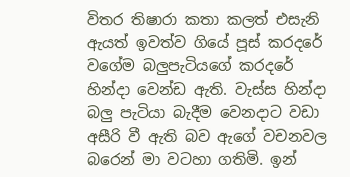විතර තිෂාරා කතා කලත් එසැනි ඇයත් ඉවත්ව ගියේ පූස් කරදරේ වගේම බලුපැටියගේ කරදරේ හින්දා වෙන්ඩ ඇති. වැස්ස හින්දා බලු පැටියා බැදීම වෙනදාට වඩා අසීරි වී ඇති බව ඇගේ වචනවල බරෙන් මා වටහා ගතිමි. ඉන්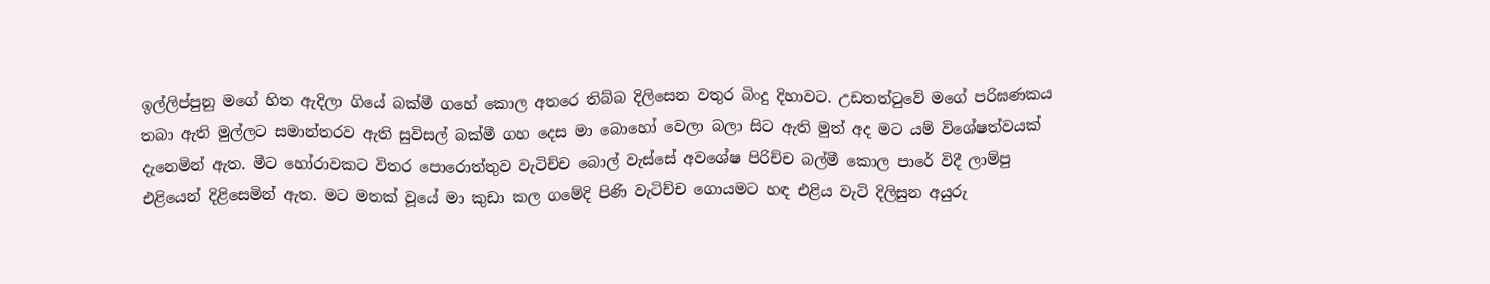ඉල්ලිප්පුනු මගේ හිත ඇදිලා ගියේ බක්මී ගහේ කොල අතරෙ තිබ්බ දිලිසෙන වතුර බිංදු දිහාවට. උඩතත්ටුවේ මගේ පරිඝණකය තබා ඇති මුල්ලට සමාන්තරව ඇති සුවිසල් බක්මී ගහ දෙස මා බොහෝ වෙලා බලා සිට ඇති මුත් අද මට යම් විශේෂත්වයක් දැනෙමින් ඇත. මීට හෝරාවකට විතර පොරොත්තුව වැටිච්ච බොල් වැස්සේ අවශේෂ පිරිච්ච බල්මී කොල පාරේ විදී ලාම්පු එළියෙන් දිළිසෙමින් ඇත. මට මතක් වූයේ මා කුඩා කල ගමේදි පිණි වැටිච්ච ගොයමට හඳ එළිය වැටි දිලිසුන අයුරු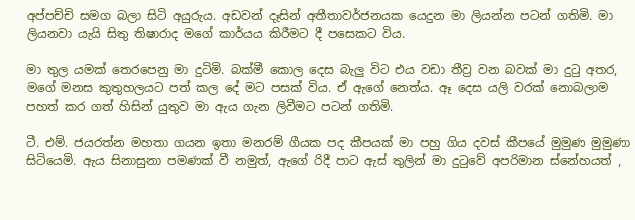අප්පච්චි සමග බලා සිටි අයුරුය. අඩවන් දෑසින් අතීතාවර්ජනයක යෙදුන මා ලියන්න පටන් ගතිමි. මා ලියනවා යැයි සිතු තිෂාරාද මගේ කාර්යය කිරීමට දී පසෙකට විය.

මා තුල යමක් තෙරපෙනු මා දුටිමි. බක්මී කොල දෙස බැලු විට එය වඩා තීව්‍ර වන බවක් මා දුටු අතර, මගේ මනස කුතුහලයට පත් කල දේ මට පසක් විය. ඒ ඇගේ නෙත්ය. ඈ දෙස යලි වරක් නොබලාම පහත් කර ගත් හිසින් යුතුව මා ඇය ගැන ලිවීමට පටන් ගතිමි.

ටී. එම්. ජයරත්න මහතා ගයන ඉතා මනරම් ගීයක පද කීපයක් මා පහු ගිය දවස් කීපයේ මුමුණ මුමුණා සිටියෙමි. ඇය සිනාසුනා පමණක් වී නමුත්, ඇගේ රිදී පාට ඇස් තුලින් මා දුටුවේ අපරිමාන ස්නේහයත් ,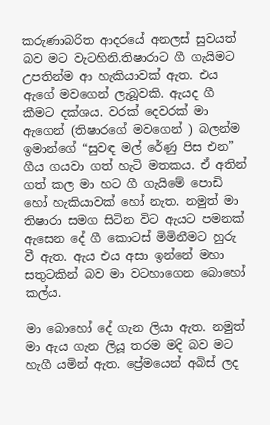කරුණාබරිත ආදරයේ අනලස් සුවයත් බව මට වැටහිනි.තිෂාරාට ගී ගැයිමට උපතින්ම ආ හැකියාවක් ඇත. එය ඇගේ මවගෙන් ලැබූවකි. ඇයද ගී කීමට දක්ශය. වරක් දෙවරක් මා ඇගෙන් (තිෂාරගේ මවගෙන් ) බලන්ම ඉමාන්ගේ “සුවඳ මල් රේණු පිස එන” ගීය ගයවා ගත් හැටි මතකය. ඒ අතින් ගත් කල මා හට ගී ගැයිමේ පොඩි හෝ හැකියාවක් හෝ නැත. නමුත් මා තිෂාරා සමග සිටින විට ඇයට පමනක් ඇසෙන දේ ගී කොටස් මිමිනීමට හුරු වී ඇත. ඇය එය අසා ඉන්නේ මහා සතුටකින් බව මා වටහාගෙන බොහෝ කල්ය.

මා බොහෝ දේ ගැන ලියා ඇත. නමුත් මා ඇය ගැන ලියූ තරම මදි බව මට හැගී යමින් ඇත. ප්‍රේමයෙන් අබිස් ලද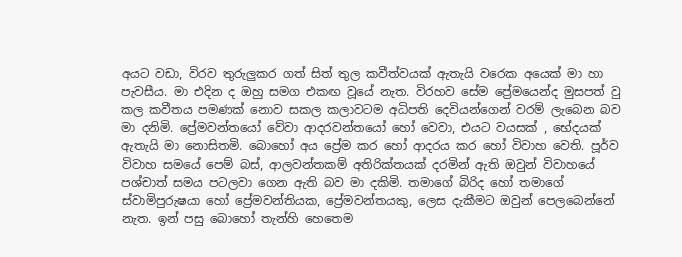අයට වඩා, විරව තුරුලුකර ගත් සිත් තුල කවීත්වයක් ඇතැයි වරෙක අයෙක් මා හා පැවසීය. මා එදින ද ඔහු සමග එකඟ වූයේ නැත. විරහව සේම ප්‍රේමයෙන්ද මුසපත් වු කල කවීතය පමණක් නොව සකල කලාවටම අධිපති දෙවියන්ගෙන් වරම් ලැබෙන බව මා දනිමි. ප්‍රේමවන්තයෝ වේවා ආදරවන්තයෝ හෝ වෙවා, එයට වයසක් , භේදයක් ඇතැයි මා නොසිතමි. බොහෝ අය ප්‍රේම කර හෝ ආදරය කර හෝ විවාහ වෙති. පූර්ව විවාහ සමයේ පෙම් බස්, ආලවන්තකම් අතිරික්තයක් දරමින් ඇති ඔවුන් විවාහයේ පශ්චාත් සමය පටලවා ගෙන ඇති බව මා දකිමි. තමාගේ බිරිද හෝ තමාගේ ස්වාමිපුරුෂයා හෝ ප්‍රේමවන්තියක, ප්‍රේමවන්තයකු, ලෙස දැකීමට ඔවුන් පෙලබෙන්නේ නැත. ඉන් පසු බොහෝ තැන්හි හෙතෙම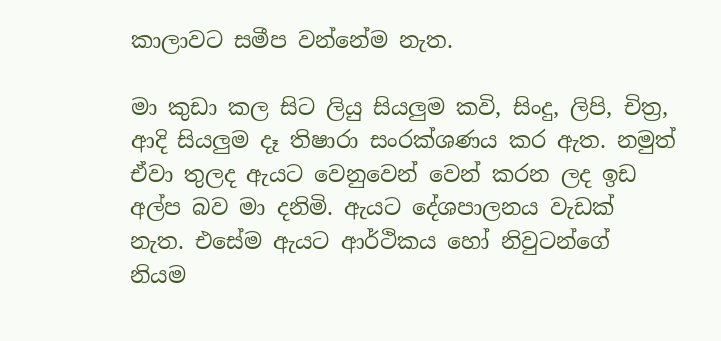කාලාවට සමීප වන්නේම නැත.

මා කුඩා කල සිට ලියු සියලුම කවි, සිංදු, ලිපි, චිත්‍ර, ආදි සියලුම දෑ තිෂාරා සංරක්ශණය කර ඇත. නමුත් ඒවා තුලද ඇයට වෙනුවෙන් වෙන් කරන ලද ඉඩ අල්ප බව මා දනිමි. ඇයට දේශපාලනය වැඩක් නැත. එසේම ඇයට ආර්ථිකය හෝ නිවුටන්ගේ නියම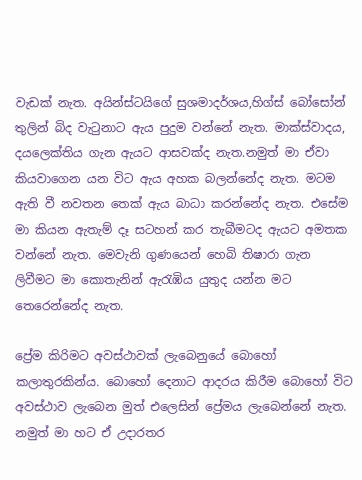වැඩක් නැත. අයින්ස්ටයිගේ සුශමාදර්ශය,හිග්ස් බෝසෝන් තුලින් බිද වැටුනාට ඇය පුදුම වන්නේ නැත. මාක්ස්වාදය, දයලෙක්තිය ගැන ඇයට ආසවක්ද නැත.නමුත් මා ඒවා කියවාගෙන යන විට ඇය අහක බලන්නේද නැත. මටම ඇති වී නවතන තෙක් ඇය බාධා කරන්නේද නැත. එසේම මා කියන ඇතැම් දෑ සටහන් කර තැබීමටද ඇයට අමතක වන්නේ නැත. මෙවැනි ගුණයෙන් හෙබි තිෂාරා ගැන ලිවීමට මා කොතැනින් ඇරැඹිය යුතුද යන්න මට තෙරෙන්නේද නැත.

ප්‍රේම කිරිමට අවස්ථාවක් ලැබෙනුයේ බොහෝ කලාතුරකින්ය. බොහෝ දෙනාට ආදරය කිරීම බොහෝ විට අවස්ථාව ලැබෙන මුත් එලෙසින් ප්‍රේමය ලැබෙන්නේ නැත. නමුත් මා හට ඒ උදාරතර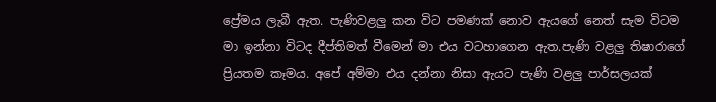ප්‍රේමය ලැබී ඇත. පැණිවළලු කන විට පමණක් නොව ඇයගේ නෙත් සැම විටම මා ඉන්නා විටද දීප්තිමත් වීමෙන් මා එය වටහාගෙන ඇත.පැණි වළලු තිෂාරාගේ ප්‍රියතම කෑමය. අපේ අම්මා එය දන්නා නිසා ඇ‍යට පැණි වළලු පාර්සලයක්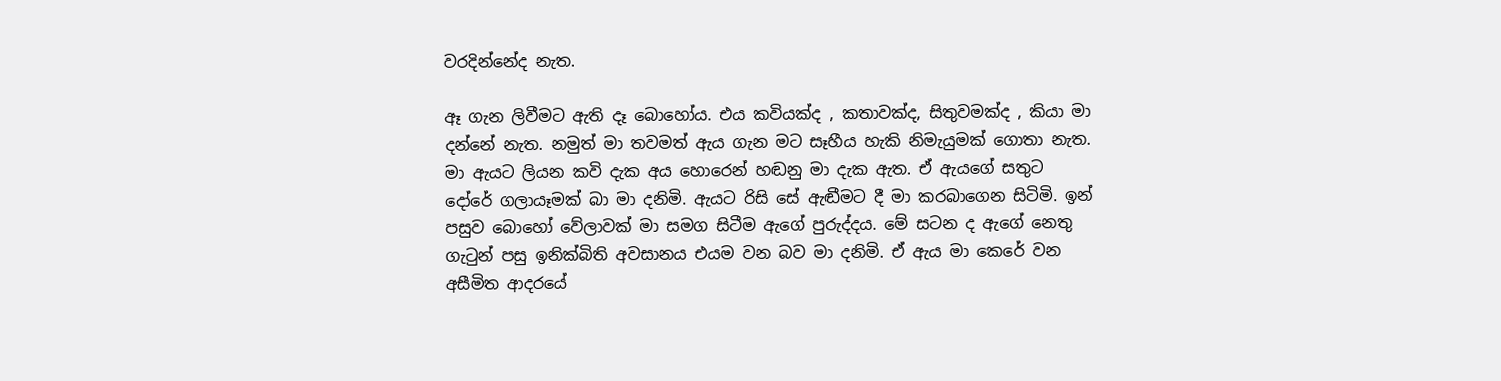වරදින්නේද නැත.

ඈ ගැන ලිවීමට ඇති දෑ බොහෝය. එය කවියක්ද , කතාවක්ද, සිතුවමක්ද , කියා මා දන්නේ නැත. නමුත් මා තවමත් ඇය ගැන මට සෑහීය හැකි නිමැයුමක් ගොතා නැත. මා ඇයට ලියන කවි දැක අය හොරෙන් හඬනු මා දැක ඇත. ඒ ඇයගේ සතුට දෝරේ ගලායෑමක් බා මා දනිමි. ඇයට රිසි සේ ඇඬීමට දී මා කරබාගෙන සිටිමි. ඉන් පසුව බොහෝ වේලාවක් මා සමග සිටීම ඇගේ පුරුද්දය. මේ සටන ද ඇගේ නෙතු ගැටුන් පසු ඉනික්බිති අවසානය එයම වන බව මා දනිමි. ඒ ඇය මා කෙරේ වන අසීමිත ආදරයේ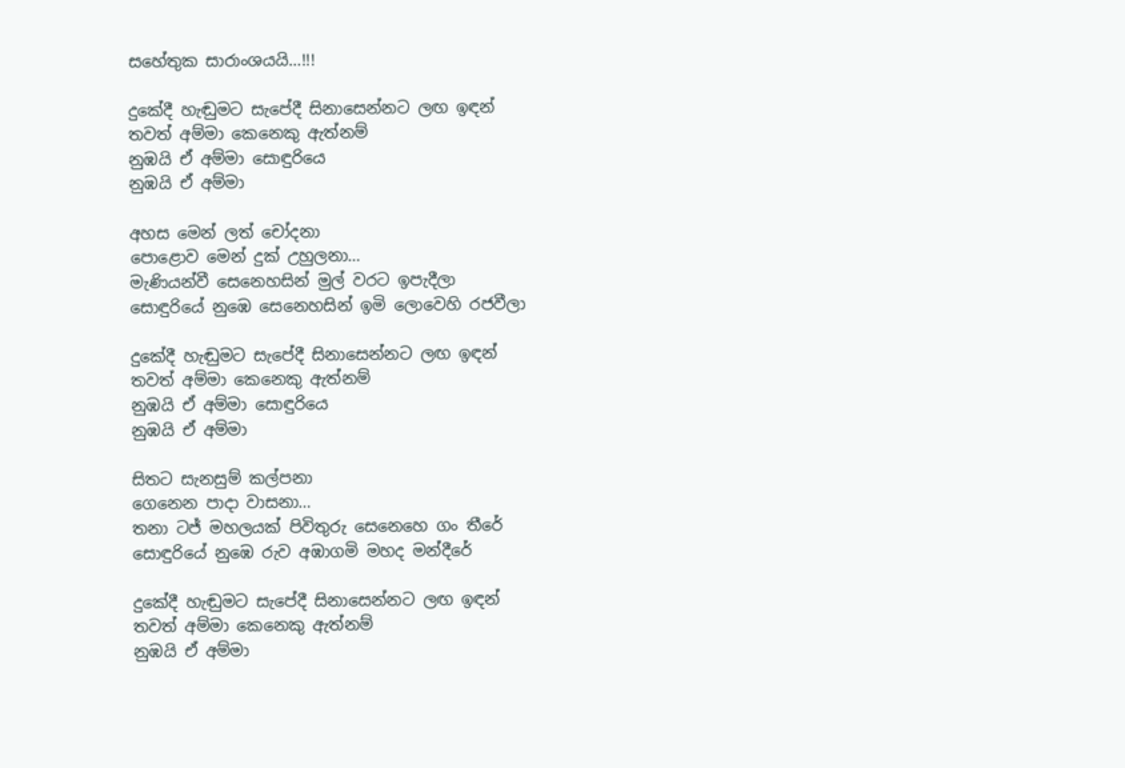සහේතුක සාරාංශයයි…!!!

දුකේදී හැඬුමට සැපේදී සිනාසෙන්නට ලඟ ඉඳන්
තවත් අම්මා කෙනෙකු ඇත්නම්
නුඹයි ඒ අම්මා සොඳුරියෙ
නුඹයි ඒ අම්මා

අහස මෙන් ලත් චෝදනා
පොළොව මෙන් දුක් උහුලනා…
මැණියන්වී සෙනෙහසින් මුල් වරට ඉපැදීලා
සොඳුරියේ නුඹෙ සෙනෙහසින් ඉමි ලොවෙහි රජවීලා

දුකේදී හැඬුමට සැපේදී සිනාසෙන්නට ලඟ ඉඳන්
තවත් අම්මා කෙනෙකු ඇත්නම්
නුඹයි ඒ අම්මා සොඳුරියෙ
නුඹයි ඒ අම්මා

සිතට සැනසුම් කල්පනා
ගෙනෙන පාදා වාසනා…
තනා ටජ් මහලයක් පිවිතුරු සෙනෙහෙ ගං තීරේ
සොඳුරියේ නුඹෙ රුව අඹාගමි මහද මන්දීරේ

දුකේදී හැඬුමට සැපේදී සිනාසෙන්නට ලඟ ඉඳන්
තවත් අම්මා කෙනෙකු ඇත්නම්
නුඹයි ඒ අම්මා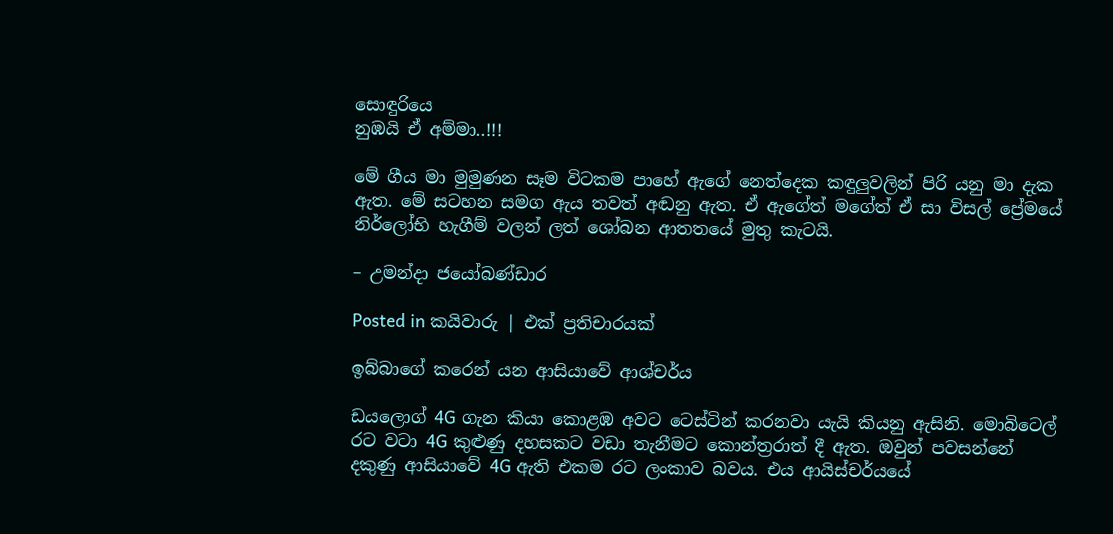සොඳුරියෙ
නුඹයි ඒ අම්මා..!!!

මේ ගීය මා මුමුණන සෑම විටකම පාහේ ඇගේ නෙත්දෙක කඳුලුවලින් පිරි යනු මා දැක ඇත. මේ සටහන සමග ඇය තවත් අඬනු ඇත. ඒ ඇගේත් මගේත් ඒ සා විසල් ප්‍රේමයේ නිර්ලෝභි හැගීම් වලන් ලත් ශෝබන ආතතයේ මුතු කැටයි.

– උමන්දා ජයෝබණ්ඩාර

Posted in කයිවාරු | එක් ප්‍රතිචාරයක්

ඉබ්බාගේ කරෙන් යන ආසියාවේ ආශ්චර්ය

ඩයලොග් 4G ගැන කියා කොළඹ අවට ටෙස්ටින් කරනවා යැයි කියනු ඇසිනි. මොබිටෙල් රට වටා 4G කුළුණු දහසකට වඩා තැනීමට කොන්ත්‍රරාත් දී ඇත. ඔවුන් පවසන්නේ දකුණු ආසියාවේ 4G ඇති එකම රට ලංකාව බවය. එය ආයිස්චර්යයේ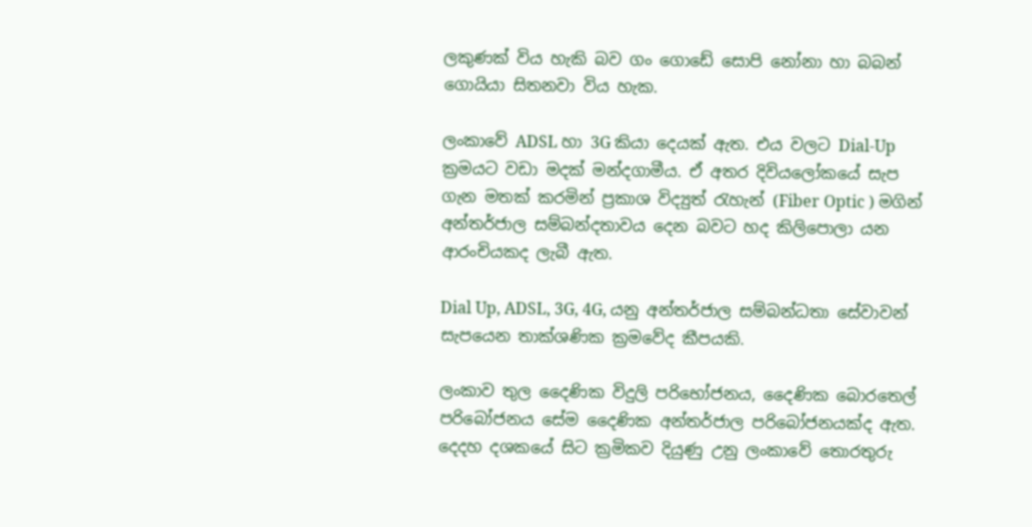ලකුණක් විය හැකි බව ගං ගොඩේ සොපි නෝනා හා බබන් ගොයියා සිතනවා විය හැක.

ලංකාවේ ADSL හා 3G කියා දෙයක් ඇත. එය වලට Dial-Up ක්‍රමයට වඩා මදක් මන්දගාමීය. ඒ අතර දිවියලෝකයේ සැප ගැන මතක් කරමින් ප්‍රකාශ විද්‍යුත් රැහැන් (Fiber Optic ) මගින් අන්තර්ජාල සම්බන්දතාවය දෙන බවට හද කිලිපොලා යන ආරංචියකද ලැබී ඇත.

Dial Up, ADSL, 3G, 4G, යනු අන්තර්ජාල සම්බන්ධතා සේවාවන් සැපයෙන තාක්ශණික ක්‍රමවේද කීපයකි.

ලංකාව තුල දෛණික විදුලි පරිභෝජනය, දෛණික බොරතෙල් පරිබෝජනය සේම දෛණික අන්තර්ජාල පරිබෝජනයක්ද ඇත. දෙදහ දශකයේ සිට ක්‍රමිකව දියුණු උනු ලංකාවේ තොරතුරු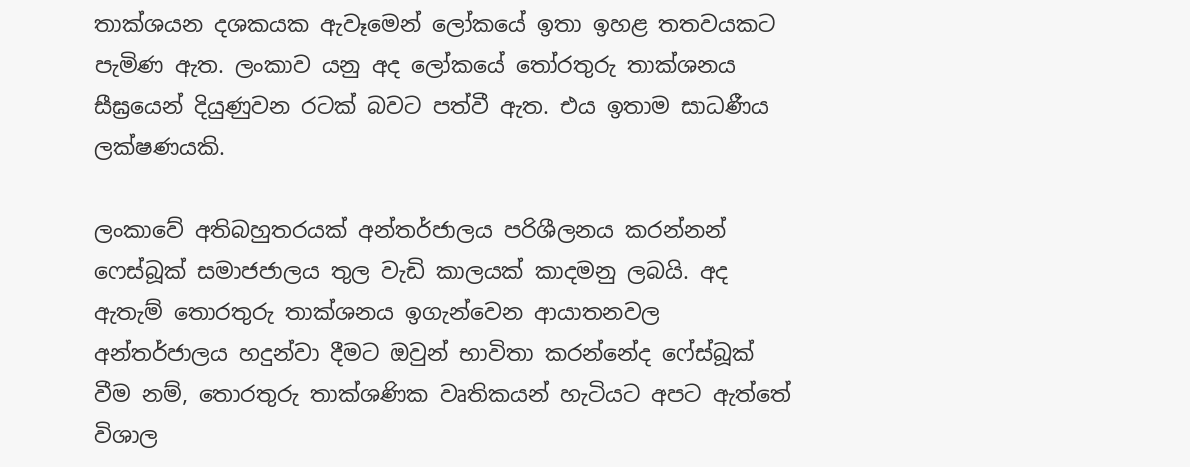තාක්ශයන දශකයක ඇවෑමෙන් ලෝකයේ ඉතා ඉහළ තතවයකට පැමිණ ඇත. ලංකාව යනු අද ලෝකයේ තෝරතුරු තාක්ශනය සීඝ්‍රයෙන් දියුණුවන රටක් බවට පත්වී ඇත. එය ඉතාම සාධණීය ලක්ෂණයකි.

ලංකාවේ අතිබහුතරයක් අන්තර්ජාලය පරිශීලනය කරන්නන් ෆෙස්බූක් සමාජජාලය තුල වැඩි කාලයක් කාදමනු ලබයි. අද ඇතැම් තොරතුරු තාක්ශනය ඉගැන්වෙන ආයාතනවල අන්තර්ජාලය හදුන්වා දීමට ඔවුන් භාවිතා කරන්නේද ෆේස්බූක් වීම නම්, තොරතුරු තාක්ශණික වෘතිකයන් හැටියට අපට ඇත්තේ විශාල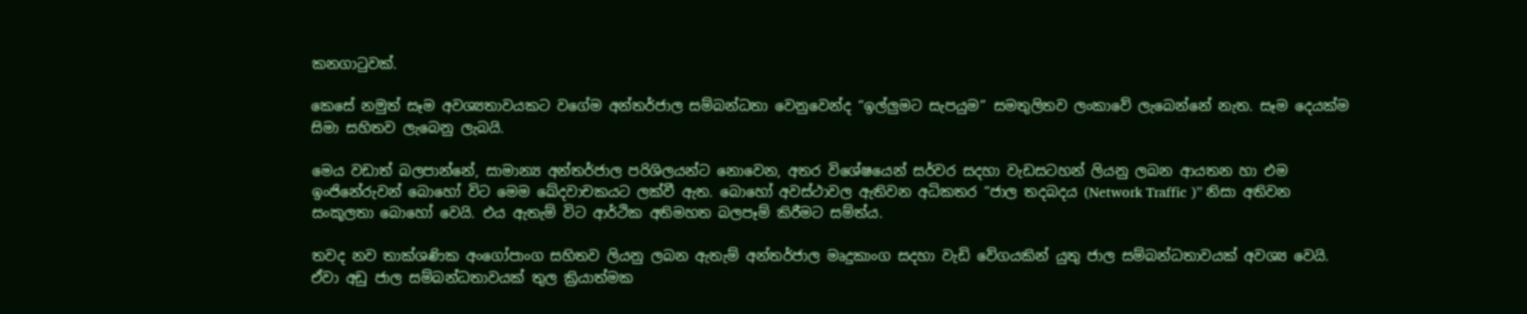කනගාටුවක්.

කෙසේ නමුත් සෑම අවශ්‍යතාවයකට වගේම අන්තර්ජාල සම්බන්ධතා වෙනුවෙන්ද “ඉල්ලුමට සැපයුම” සමතුලිතව ලංකාවේ ලැබෙන්නේ නැත. සෑම දෙයක්ම සිමා සහිතව ලැබෙනු ලැබයි.

මෙය වඩාත් බලපාන්නේ, සාමාන්‍ය අන්තර්ජාල පරිශිලයන්ට නොවෙන, අතර විශේෂයෙන් සර්වර සදහා වැඩසටහන් ලියනු ලබන ආයතන හා එම ඉංජිනේරුවන් බොහෝ විට මෙම ඛේදවාචකයට ලක්වී ඇත. බොහෝ අවස්ථාවල ඇතිවන අධිකතර “ජාල තදබදය (Network Traffic )” නිසා අතිවන සංකූලතා බොහෝ වෙයි. එය ඇතැම් විට ආර්ථික අතිමහත බලපෑම් කිරීමට සම්ත්ය.

තවද නව තාක්ශණික අංගෝපාංග සහිතව ලියනු ලබන ඇතැම් අන්තර්ජාල මෘදුකාංග සදහා වැඩි වේගයකින් යුතු ජාල සම්බන්ධතාවයක් අවශ්‍ය වෙයි. ඒවා අඩු ජාල සම්බන්ධතාවයක් තුල ක්‍රියාත්මක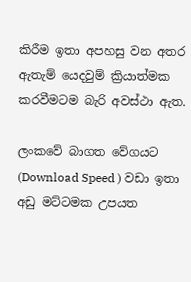කිරීම ඉතා අපහසු වන අතර ඇතැම් යෙදවුම් ක්‍රියාත්මක කරවීමටම බැරි අවස්ථා ඇත.

ලංකවේ බාගත වේගයට (Download Speed ) වඩා ඉතා අඩු මට්ටමක උපයත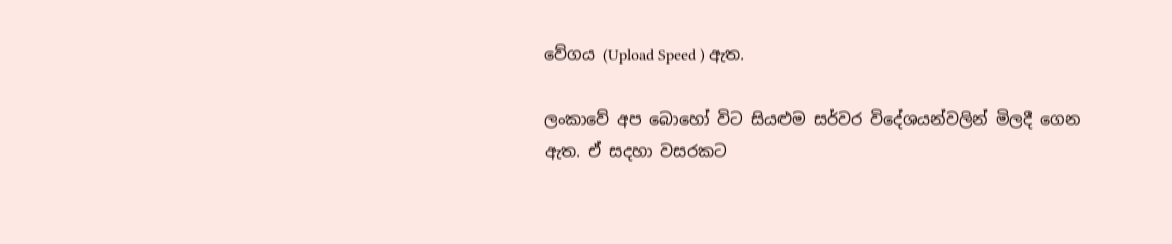වේගය (Upload Speed ) ඇත.

ලංකාවේ අප බොහෝ විට සියළුම සර්වර විදේශයන්වලින් මිලදී ගෙන ඇත. ඒ සදහා වසරකට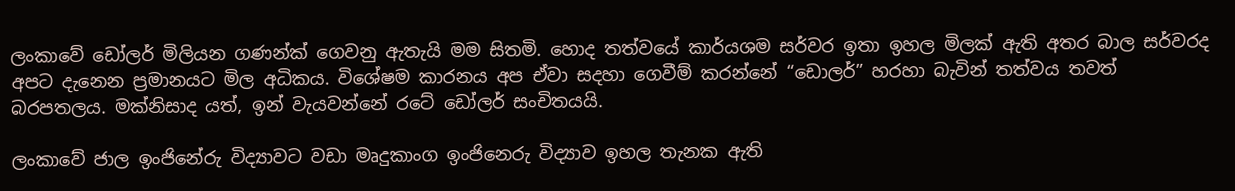ලංකාවේ ඩෝලර් මිලියන ගණන්ක් ගෙවනු ඇතැයි මම සිතමි. හොද තත්වයේ කාර්යශම සර්වර ඉතා ඉහල මිලක් ඇති අතර බාල සර්වරද අපට දැනෙන ප්‍රමාන‍යට මිල අධිකය. විශේෂම කාරනය අප ඒවා සදහා ගෙවීම් කරන්නේ “ඩොලර්” හරහා බැවින් තත්වය තවත් බරපතලය. මක්නිසාද යත්, ඉන් වැයවන්නේ රටේ ඩෝලර් සංචිතයයි.

ලංකාවේ ජාල ඉංජිනේරු විද්‍යාවට වඩා මෘදුකාංග ඉංජිනෙරු විද්‍යාව ඉහල තැනක ඇති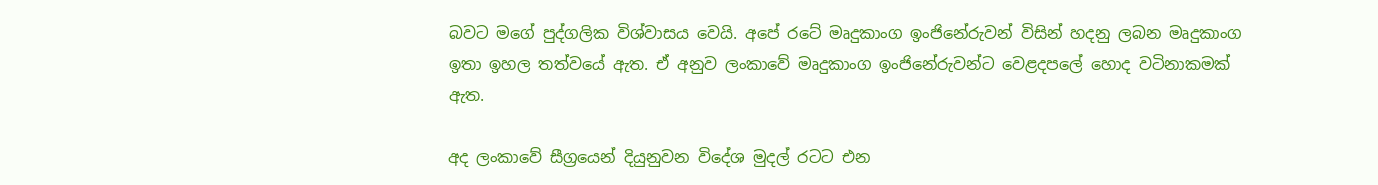බවට මගේ පුද්ගලික විශ්වාසය වෙයි. අපේ රටේ මෘදුකාංග ඉංජිනේරුවන් විසින් හදනු ලබන මෘදුකාංග ඉතා ඉහල තත්වයේ ඇත. ඒ අනුව ලංකාවේ මෘදුකාංග ඉංජිනේරුවන්ට වෙළදපලේ හොද වටිනාකමක් ඇත.

අද ලංකාවේ සීග්‍රයෙන් දියුනුවන විදේශ මුදල් රටට එන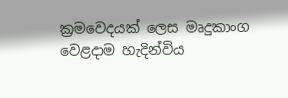ක්‍රමවෙදයක් ලෙස මෘදුකාංග වෙළදාම හැදින්විය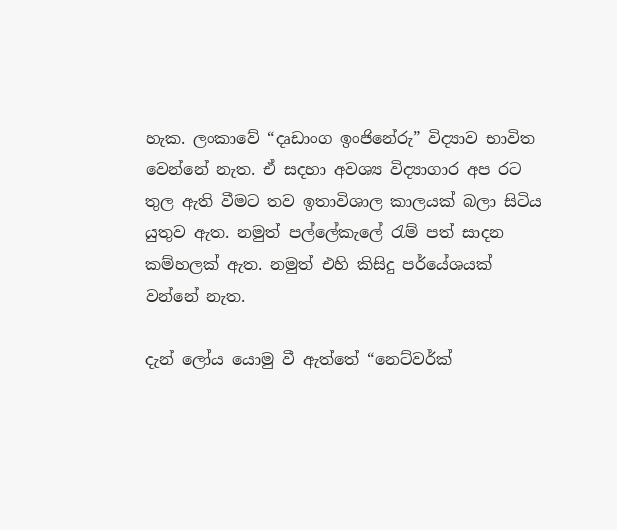හැක. ලංකාවේ “දෘඩාංග ඉංජිනේරු” විද්‍යාව භාවිත වෙන්නේ නැත. ඒ සදහා අවශ්‍ය විද්‍යාගාර අප රට තුල ඇති වීමට තව ඉතාවිශාල කාලයක් බලා සිටිය යුතුව ඇත. නමුත් පල්ලේකැලේ රැම් පත් සාදන කම්හලක් ඇත. නමුත් එහි කිසිදු පර්යේශයක් වන්නේ නැත.

දැන් ලෝය යොමු වී ඇත්තේ “නෙට්වර්ක්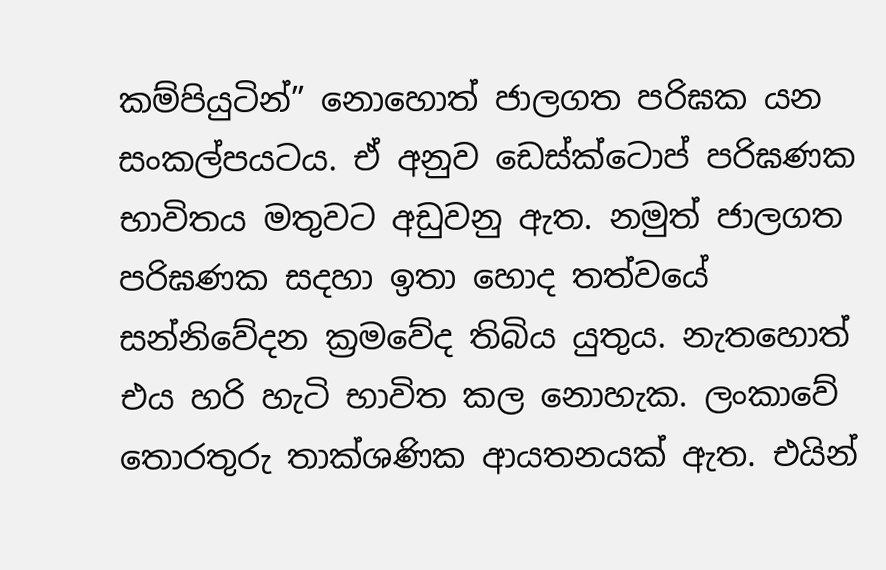කම්පියුටින්” නොහොත් ජාලගත පරිඝක යන සංකල්පයටය. ඒ අනුව ඩෙස්ක්ටොප් පරිඝණක භාවිතය මතුවට අඩුවනු ඇත. නමුත් ජාලගත පරිඝණක සදහා ඉතා හොද තත්වයේ සන්නිවේදන ක්‍රමවේද තිබිය යුතුය. නැතහොත් එය හරි හැටි භාවිත කල නොහැක. ලංකාවේ තොරතුරු තාක්ශණික ආයතනයක් ඇත. එයින්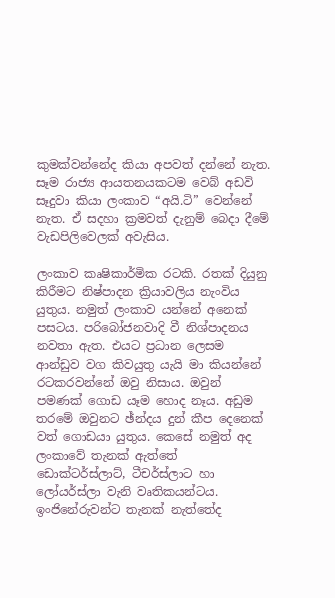කුමක්වන්නේද කියා අපවත් දන්නේ නැත. සෑම රාජ්‍ය ආයතනයකටම වෙබ් අඩවි සෑදුවා කියා ලංකාව “අයි.ටි” වෙන්නේ නැත. ඒ සදහා ක්‍රමවත් දැනුම් බෙදා දීමේ වැඩපිලිවෙලක් අවැසිය.

ලංකාව කෘෂිකාර්මික රටකි. රතක් දියුනු කිරීමට නිෂ්පාදන ක්‍රියාවලිය නැංවිය යුතුය. නමුත් ලංකාව යන්නේ අනෙක් පසටය. පරිබෝජනවාදි වී නිශ්පාදනය නවතා ඇත. එයට ප්‍රධාන ලෙසම ආන්ඩුව වග කිවයුතු යැයි මා කියන්නේ රටකරවන්නේ ඔවු නිසාය. ඔවුන් පමණක් ගොඩ ‍යෑම හොද නෑය. අඩුම තරමේ ඔවුනට ඡ්න්දය දුන් කීප දෙනෙක් වත් ගොඩයා යුතුය. කෙසේ නමුත් අද ලංකාවේ තැනක් ඇත්තේ ඩොක්ටර්ස්ලාට්, ටීචර්ස්ලාට හා ලෝයර්ස්ලා වැනි වෘතිකයන්ටය. ඉංජිනේරුවන්ට තැනක් නැත්තේද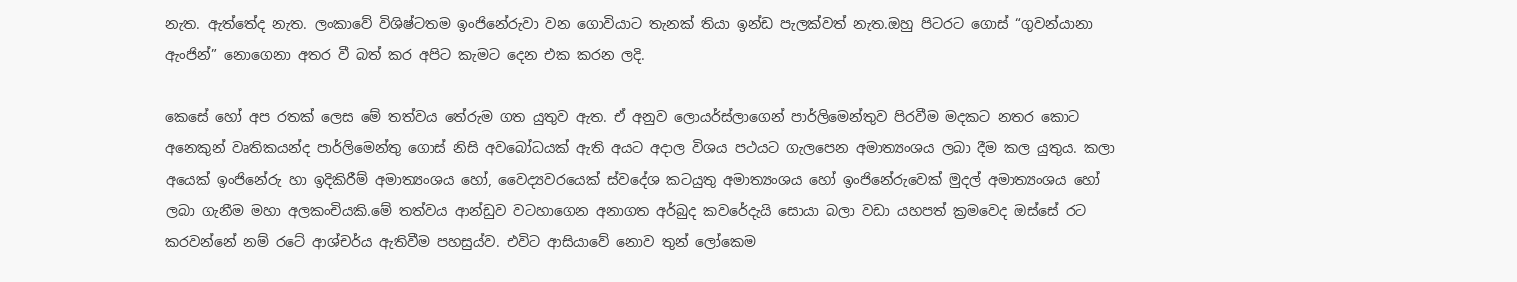නැත. ඇත්තේද නැත. ලංකාවේ විශිෂ්ටතම ඉංජිනේරුවා වන ගොවියාට තැනක් තියා ඉන්ඩ පැලක්වත් නැත.ඔහු පිටරට ගොස් “ගුවන්යානා ඇංජින්” නොගෙනා අතර වී බත් කර අපිට කැමට දෙන එක කරන ලදි.

කෙසේ හෝ අප රතක් ලෙස මේ තත්වය තේරුම ගත යුතුව ඇත. ඒ අනුව ලොයර්ස්ලාගෙන් පාර්ලිමෙන්තුව පිරවීම මදකට නතර කොට අනෙකුන් වෘතිකයන්ද පාර්ලිමෙන්තු ගොස් නිසි අවබෝධයක් ඇති අයට අදාල විශය පථයට ගැලපෙන අමාත්‍යංශය ලබා දීම කල යුතුය. කලා අයෙක් ඉංජිනේරු හා ඉදිකිරීම් අමාත්‍යංශය හෝ, වෛද්‍යවරයෙක් ස්වදේශ කටයුතු අමාත්‍යංශය හෝ ඉංජිනේරුවෙක් මුදල් අමාත්‍යංශය හෝ ලබා ගැනීම මහා අලකංචියකි.මේ තත්වය ආන්ඩුව වටහාගෙන අනාගත අර්බුද කවරේදැයි සොයා බලා වඩා යහපත් ක්‍රමවෙද ඔස්සේ රට කරවන්නේ නම් රටේ ආශ්චර්ය ඇතිවීම පහසුය්ව. එවිට ආසියාවේ නොව තුන් ලෝකෙම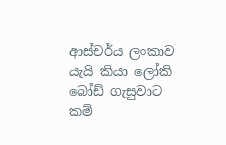ආස්චර්ය ලංකාව යැයි කියා ලෝකි බෝඩ් ගැසුවාට කම්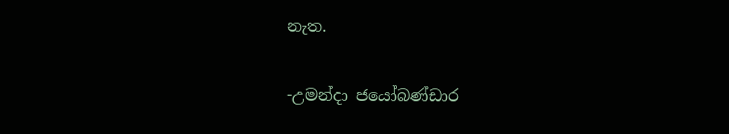නැත.

-උමන්දා ජයෝබණ්ඩාර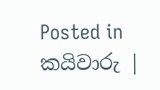Posted in කයිවාරු |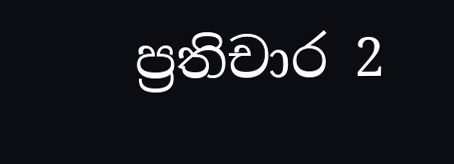ප්‍රතිචාර 2